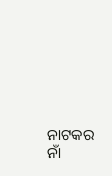ନାଟକର ନାଁ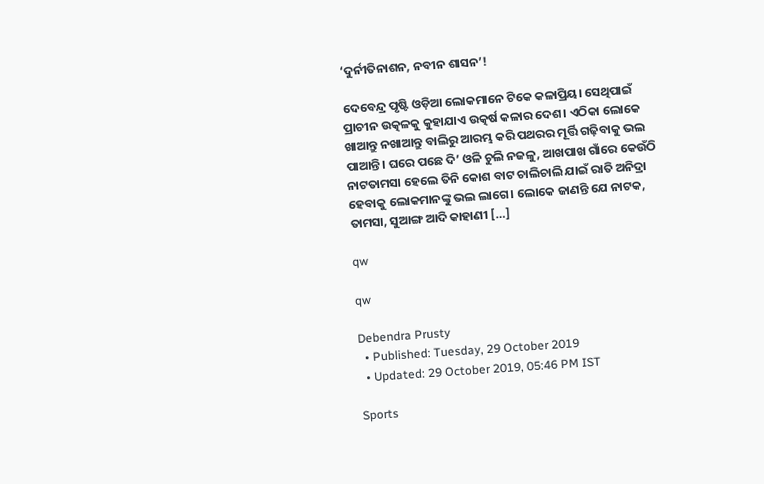‘ଦୁର୍ନୀତିନାଶନ, ନବୀନ ଶାସନ’!

ଦେବେନ୍ଦ୍ର ପୃଷ୍ଟି ଓଡ଼ିଆ ଲୋକମାନେ ଟିକେ କଳାପ୍ରିୟ। ସେଥିପାଇଁ ପ୍ରାଚୀନ ଉତ୍କଳକୁ କୁହାଯାଏ ଉତ୍କର୍ଷ କଳାର ଦେଶ। ଏଠିକା ଲୋକେ ଖାଆନ୍ତୁ ନଖାଆନ୍ତୁ ବାଲିରୁ ଆରମ୍ଭ କରି ପଥରର ମୂର୍ତ୍ତି ଗଢ଼ିବାକୁ ଭଲ ପାଆନ୍ତି। ଘରେ ପଛେ ଦି’ ଓଳି ଚୁଲି ନଜଳୁ, ଆଖପାଖ ଗାଁରେ କେଉଁଠି ନାଟତାମସା ହେଲେ ତିନି କୋଶ ବାଟ ଚାଲିଚାଲି ଯାଇଁ ରାତି ଅନିଦ୍ରା ହେବାକୁ ଲୋକମାନଙ୍କୁ ଭଲ ଲାଗେ। ଲୋକେ ଜାଣନ୍ତି ଯେ ନାଟକ, ତାମସା, ସୁଆଙ୍ଗ ଆଦି କାହାଣୀ […]

qw

qw

Debendra Prusty
  • Published: Tuesday, 29 October 2019
  • Updated: 29 October 2019, 05:46 PM IST

Sports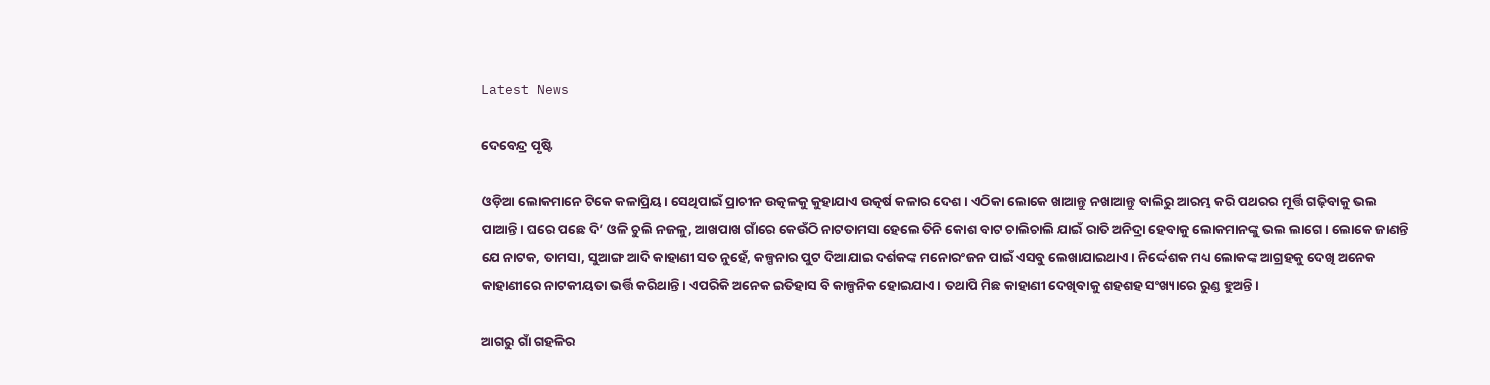Latest News

ଦେବେନ୍ଦ୍ର ପୃଷ୍ଟି

ଓଡ଼ିଆ ଲୋକମାନେ ଟିକେ କଳାପ୍ରିୟ। ସେଥିପାଇଁ ପ୍ରାଚୀନ ଉତ୍କଳକୁ କୁହାଯାଏ ଉତ୍କର୍ଷ କଳାର ଦେଶ। ଏଠିକା ଲୋକେ ଖାଆନ୍ତୁ ନଖାଆନ୍ତୁ ବାଲିରୁ ଆରମ୍ଭ କରି ପଥରର ମୂର୍ତ୍ତି ଗଢ଼ିବାକୁ ଭଲ ପାଆନ୍ତି। ଘରେ ପଛେ ଦି’ ଓଳି ଚୁଲି ନଜଳୁ, ଆଖପାଖ ଗାଁରେ କେଉଁଠି ନାଟତାମସା ହେଲେ ତିନି କୋଶ ବାଟ ଚାଲିଚାଲି ଯାଇଁ ରାତି ଅନିଦ୍ରା ହେବାକୁ ଲୋକମାନଙ୍କୁ ଭଲ ଲାଗେ। ଲୋକେ ଜାଣନ୍ତି ଯେ ନାଟକ, ତାମସା, ସୁଆଙ୍ଗ ଆଦି କାହାଣୀ ସତ ନୁହେଁ, କଳ୍ପନାର ପୁଟ ଦିଆଯାଇ ଦର୍ଶକଙ୍କ ମନୋରଂଜନ ପାଇଁ ଏସବୁ ଲେଖାଯାଇଥାଏ। ନିର୍ଦ୍ଦେଶକ ମଧ୍ୟ ଲୋକଙ୍କ ଆଗ୍ରହକୁ ଦେଖି ଅନେକ କାହାଣୀରେ ନାଟକୀୟତା ଭର୍ତ୍ତି କରିଥାନ୍ତି। ଏପରିକି ଅନେକ ଇତିହାସ ବି କାଳ୍ପନିକ ହୋଇଯାଏ। ତଥାପି ମିଛ କାହାଣୀ ଦେଖିବାକୁ ଶହଶହ ସଂଖ୍ୟାରେ ରୁଣ୍ଡ ହୁଅନ୍ତି।

ଆଗରୁ ଗାଁ ଗହଳିର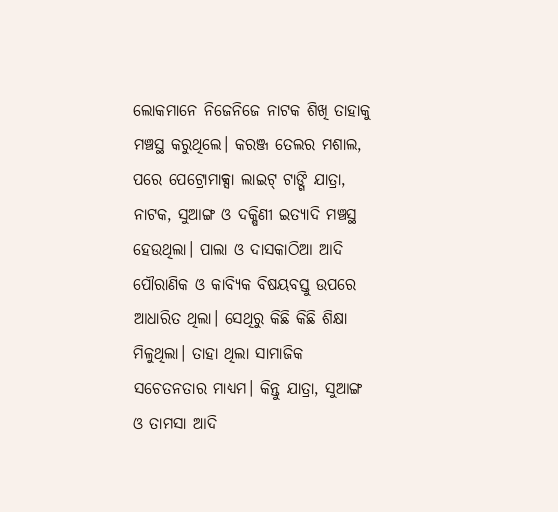ଲୋକମାନେ ନିଜେନିଜେ ନାଟକ ଶିଖି ତାହାକୁ ମଞ୍ଚସ୍ଥ କରୁଥିଲେ। କରଞ୍ଜ ତେଲର ମଶାଲ, ପରେ ପେଟ୍ରୋମାକ୍ସା ଲାଇଟ୍‌ ଟାଙ୍ଗି ଯାତ୍ରା, ନାଟକ, ସୁଆଙ୍ଗ ଓ ଦକ୍ଷିଣୀ ଇତ୍ୟାଦି ମଞ୍ଚସ୍ଥ ହେଉଥିଲା। ପାଲା ଓ ଦାସକାଠିଆ ଆଦି ପୌରାଣିକ ଓ କାବ୍ୟିକ ବିଷୟବସ୍ତୁ ଉପରେ ଆଧାରିତ ଥିଲା। ସେଥିରୁ କିଛି କିଛି ଶିକ୍ଷା ମିଳୁଥିଲା। ତାହା ଥିଲା ସାମାଜିକ ସଚେତନତାର ମାଧ୍ୟମ। କିନ୍ତୁ ଯାତ୍ରା, ସୁଆଙ୍ଗ ଓ ତାମସା ଆଦି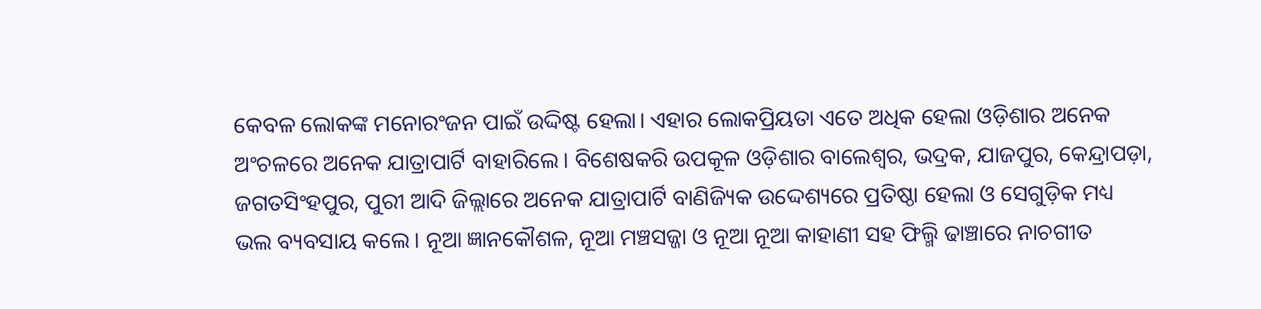କେବଳ ଲୋକଙ୍କ ମନୋରଂଜନ ପାଇଁ ଉଦ୍ଦିଷ୍ଟ ହେଲା। ଏହାର ଲୋକପ୍ରିୟତା ଏତେ ଅଧିକ ହେଲା ଓଡ଼ିଶାର ଅନେକ ଅଂଚଳରେ ଅନେକ ଯାତ୍ରାପାର୍ଟି ବାହାରିଲେ। ବିଶେଷକରି ଉପକୂଳ ଓଡ଼ିଶାର ବାଲେଶ୍ୱର, ଭଦ୍ରକ, ଯାଜପୁର, କେନ୍ଦ୍ରାପଡ଼ା, ଜଗତସିଂହପୁର, ପୁରୀ ଆଦି ଜିଲ୍ଲାରେ ଅନେକ ଯାତ୍ରାପାର୍ଟି ବାଣିଜ୍ୟିକ ଉଦ୍ଦେଶ୍ୟରେ ପ୍ରତିଷ୍ଠା ହେଲା ଓ ସେଗୁଡ଼ିକ ମଧ୍ୟ ଭଲ ବ୍ୟବସାୟ କଲେ। ନୂଆ ଜ୍ଞାନକୌଶଳ, ନୂଆ ମଞ୍ଚସଜ୍ଜା ଓ ନୂଆ ନୂଆ କାହାଣୀ ସହ ଫିଲ୍ମି ଢାଞ୍ଚାରେ ନାଚଗୀତ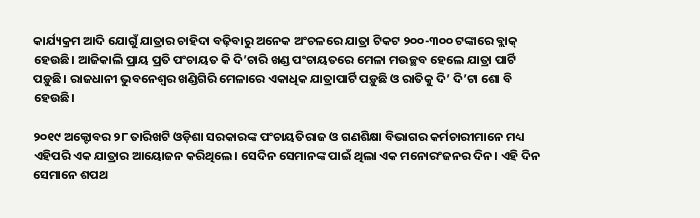କାର୍ଯ୍ୟକ୍ରମ ଆଦି ଯୋଗୁଁ ଯାତ୍ରାର ଚାହିଦା ବଢ଼ିବାରୁ ଅନେକ ଅଂଚଳରେ ଯାତ୍ରା ଟିକଟ ୨୦୦-୩୦୦ ଟଙ୍କାରେ ବ୍ଲାକ୍‌ ହେଉଛି। ଆଜିକାଲି ପ୍ରାୟ ପ୍ରତି ପଂଚାୟତ କି ଦି’ଚାରି ଖଣ୍ଡ ପଂଚାୟତରେ ମେଳା ମଉଚ୍ଛବ ହେଲେ ଯାତ୍ରା ପାର୍ଟି ପଡ଼ୁଛି। ରାଜଧାନୀ ଭୁବନେଶ୍ୱର ଖଣ୍ଡିଗିରି ମେଳାରେ ଏକାଧିକ ଯାତ୍ରାପାର୍ଟି ପଡ଼ୁଛି ଓ ରାତିକୁ ଦି’ ଦି’ଟା ଶୋ ବି ହେଉଛି।

୨୦୧୯ ଅକ୍ଟୋବର ୨୮ ତାରିଖଟି ଓଡ଼ିଶା ସରକାରଙ୍କ ପଂଚାୟତିରାଜ ଓ ଗଣଶିକ୍ଷା ବିଭାଗର କର୍ମଚାରୀମାନେ ମଧ୍ୟ ଏହିପରି ଏକ ଯାତ୍ରାର ଆୟୋଜନ କରିଥିଲେ। ସେଦିନ ସେମାନଙ୍କ ପାଇଁ ଥିଲା ଏକ ମନୋରଂଜନର ଦିନ। ଏହି ଦିନ ସେମାନେ ଶପଥ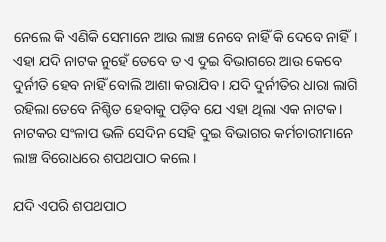ନେଲେ କି ଏଣିକି ସେମାନେ ଆଉ ଲାଞ୍ଚ ନେବେ ନାହିଁ କି ଦେବେ ନାହିଁ। ଏହା ଯଦି ନାଟକ ନୁହେଁ ତେବେ ତ ଏ ଦୁଇ ବିଭାଗରେ ଆଉ କେବେ ଦୁର୍ନୀତି ହେବ ନାହିଁ ବୋଲି ଆଶା କରାଯିବ। ଯଦି ଦୁର୍ନୀତିର ଧାରା ଲାଗି ରହିଲା ତେବେ ନିଶ୍ଚିତ ହେବାକୁ ପଡ଼ିବ ଯେ ଏହା ଥିଲା ଏକ ନାଟକ। ନାଟକର ସଂଳାପ ଭଳି ସେଦିନ ସେହି ଦୁଇ ବିଭାଗର କର୍ମଚାରୀମାନେ ଲାଞ୍ଚ ବିରୋଧରେ ଶପଥପାଠ କଲେ।

ଯଦି ଏପରି ଶପଥପାଠ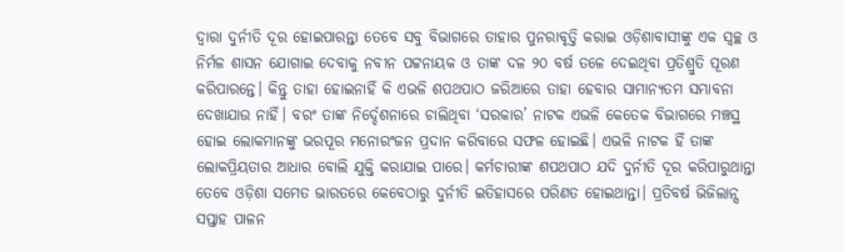ଦ୍ୱାରା ଦୁର୍ନୀତି ଦୂର ହୋଇପାରନ୍ତା ତେବେ ସବୁ ବିଭାଗରେ ତାହାର ପୁନରାବୃତ୍ତି କରାଇ ଓଡ଼ିଶାବାସୀଙ୍କୁ ଏକ ସ୍ୱଚ୍ଛ ଓ ନିର୍ମଳ ଶାସନ ଯୋଗାଇ ଦେବାକୁ ନବୀନ ପଟ୍ଟନାୟକ ଓ ତାଙ୍କ ଦଳ ୨୦ ବର୍ଷ ତଳେ ଦେଇଥିବା ପ୍ରତିଶ୍ରୁତି ପୂରଣ କରିପାରନ୍ତେ। କିନ୍ତୁ ତାହା ହୋଇନାହିଁ କି ଏଭଳି ଶପଥପାଠ ଜରିଆରେ ତାହା ହେବାର ସାମାନ୍ୟତମ ସମ୍ଭାବନା ଦେଖାଯାଉ ନାହିଁ। ବରଂ ତାଙ୍କ ନିର୍ଦ୍ଦେଶନାରେ ଚାଲିଥିବା ‘ସରକାର’ ନାଟକ ଏଭଳି କେତେକ ବିଭାଗରେ ମଞ୍ଚସ୍ଥ ହୋଇ ଲୋକମାନଙ୍କୁ ଭରପୂର ମନୋରଂଜନ ପ୍ରଦାନ କରିବାରେ ସଫଳ ହୋଇଛି। ଏଭଳି ନାଟକ ହିଁ ତାଙ୍କ ଲୋକପ୍ରିୟତାର ଆଧାର ବୋଲି ଯୁକ୍ତି କରାଯାଇ ପାରେ। କର୍ମଚାରୀଙ୍କ ଶପଥପାଠ ଯଦି ଦୁର୍ନୀତି ଦୂର କରିପାରୁଥାନ୍ତା ତେବେ ଓଡ଼ିଶା ସମେତ ଭାରତରେ କେବେଠାରୁ ଦୁର୍ନୀତି ଇତିହାସରେ ପରିଣତ ହୋଇଥାନ୍ତା। ପ୍ରତିବର୍ଷ ଭିଜିଲାନ୍ସ ସପ୍ତାହ ପାଳନ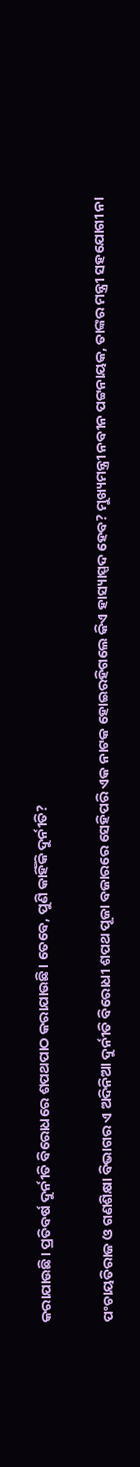କରାଯାଉଛି। ପ୍ରତିବର୍ଷ ଦୁର୍ନୀତି ବିରୋଧରେ ଶପଥପାଠ କରାଯାଉଛି। ତେବେ, ପୁଣି କାହିଁକି ଦୁର୍ନୀତି?

ପଂଚାୟତିରାଜ ଓ ଗଣଶିକ୍ଷା ବିଭାଗର ଏ ଅଦିନିଆ ଦୁର୍ନୀତି ବିରୋଧୀ ଶପଥ ପୂଜା ବଜାରରେ ସେହିପରି ଏକ ନାଟକ ହୋଇରହିଗଲେ କିଏ ହାସ୍ୟାସ୍ପଦ ହେବ? ମୁଖ୍ୟମନ୍ତ୍ରୀ ନବୀନ ପଟ୍ଟନାୟକ, ତାଙ୍କର ମନ୍ତ୍ରୀ ସହଯୋଗୀ ନା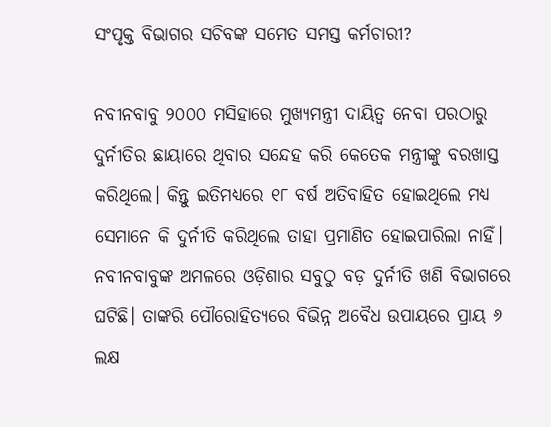ସଂପୃକ୍ତ ବିଭାଗର ସଚିବଙ୍କ ସମେତ ସମସ୍ତ କର୍ମଚାରୀ?

ନବୀନବାବୁ ୨୦୦୦ ମସିହାରେ ମୁଖ୍ୟମନ୍ତ୍ରୀ ଦାୟିତ୍ୱ ନେବା ପରଠାରୁ ଦୁର୍ନୀତିର ଛାୟାରେ ଥିବାର ସନ୍ଦେହ କରି କେତେକ ମନ୍ତ୍ରୀଙ୍କୁ ବରଖାସ୍ତ କରିଥିଲେ। କିନ୍ତୁ ଇତିମଧ୍ୟରେ ୧୮ ବର୍ଷ ଅତିବାହିତ ହୋଇଥିଲେ ମଧ୍ୟ ସେମାନେ କି ଦୁର୍ନୀତି କରିଥିଲେ ତାହା ପ୍ରମାଣିତ ହୋଇପାରିଲା ନାହିଁ। ନବୀନବାବୁଙ୍କ ଅମଳରେ ଓଡ଼ିଶାର ସବୁଠୁ ବଡ଼ ଦୁର୍ନୀତି ଖଣି ବିଭାଗରେ ଘଟିଛି। ତାଙ୍କରି ପୌରୋହିତ୍ୟରେ ବିଭିନ୍ନ ଅବୈଧ ଉପାୟରେ ପ୍ରାୟ ୬ ଲକ୍ଷ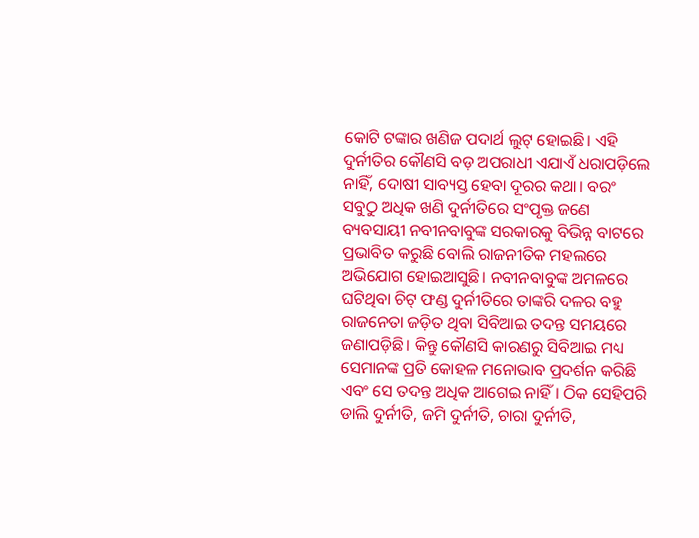କୋଟି ଟଙ୍କାର ଖଣିଜ ପଦାର୍ଥ ଲୁଟ୍‌ ହୋଇଛି। ଏହି ଦୁର୍ନୀତିର କୌଣସି ବଡ଼ ଅପରାଧୀ ଏଯାଏଁ ଧରାପଡ଼ିଲେ ନାହିଁ, ଦୋଷୀ ସାବ୍ୟସ୍ତ ହେବା ଦୂରର କଥା। ବରଂ ସବୁଠୁ ଅଧିକ ଖଣି ଦୁର୍ନୀତିରେ ସଂପୃକ୍ତ ଜଣେ ବ୍ୟବସାୟୀ ନବୀନବାବୁଙ୍କ ସରକାରକୁ ବିଭିନ୍ନ ବାଟରେ ପ୍ରଭାବିତ କରୁଛି ବୋଲି ରାଜନୀତିକ ମହଲରେ ଅଭିଯୋଗ ହୋଇଆସୁଛି। ନବୀନବାବୁଙ୍କ ଅମଳରେ ଘଟିଥିବା ଚିଟ୍‌ ଫଣ୍ଡ ଦୁର୍ନୀତିରେ ତାଙ୍କରି ଦଳର ବହୁ ରାଜନେତା ଜଡ଼ିତ ଥିବା ସିବିଆଇ ତଦନ୍ତ ସମୟରେ ଜଣାପଡ଼ିଛି। କିନ୍ତୁ କୌଣସି କାରଣରୁ ସିବିଆଇ ମଧ୍ୟ ସେମାନଙ୍କ ପ୍ରତି କୋହଳ ମନୋଭାବ ପ୍ରଦର୍ଶନ କରିଛି ଏବଂ ସେ ତଦନ୍ତ ଅଧିକ ଆଗେଇ ନାହିଁ। ଠିକ ସେହିପରି ଡାଲି ଦୁର୍ନୀତି, ଜମି ଦୁର୍ନୀତି, ଚାରା ଦୁର୍ନୀତି,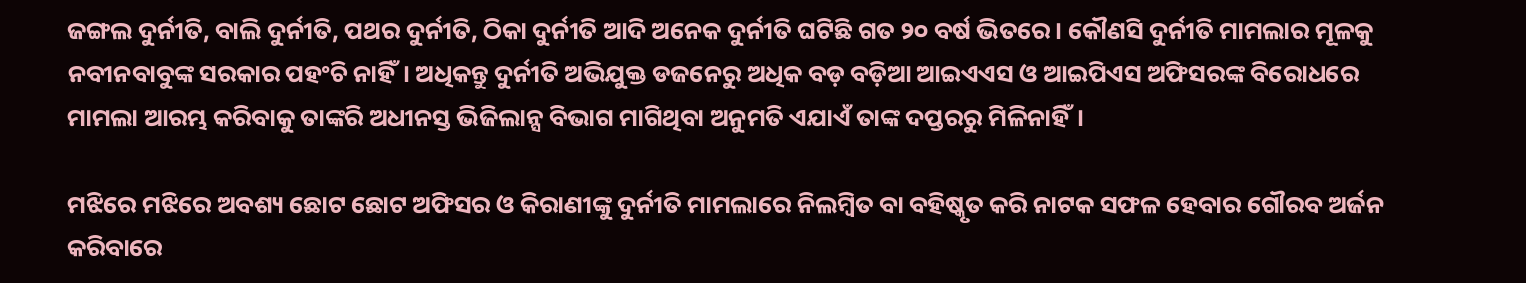ଜଙ୍ଗଲ ଦୁର୍ନୀତି, ବାଲି ଦୁର୍ନୀତି, ପଥର ଦୁର୍ନୀତି, ଠିକା ଦୁର୍ନୀତି ଆଦି ଅନେକ ଦୁର୍ନୀତି ଘଟିଛି ଗତ ୨୦ ବର୍ଷ ଭିତରେ। କୌଣସି ଦୁର୍ନୀତି ମାମଲାର ମୂଳକୁ ନବୀନବାବୁଙ୍କ ସରକାର ପହଂଚି ନାହିଁ। ଅଧିକନ୍ତୁ ଦୁର୍ନୀତି ଅଭିଯୁକ୍ତ ଡଜନେରୁ ଅଧିକ ବଡ଼ ବଡ଼ିଆ ଆଇଏଏସ ଓ ଆଇପିଏସ ଅଫିସରଙ୍କ ବିରୋଧରେ ମାମଲା ଆରମ୍ଭ କରିବାକୁ ତାଙ୍କରି ଅଧୀନସ୍ତ ଭିଜିଲାନ୍ସ ବିଭାଗ ମାଗିଥିବା ଅନୁମତି ଏଯାଏଁ ତାଙ୍କ ଦପ୍ତରରୁ ମିଳିନାହିଁ।

ମଝିରେ ମଝିରେ ଅବଶ୍ୟ ଛୋଟ ଛୋଟ ଅଫିସର ଓ କିରାଣୀଙ୍କୁ ଦୁର୍ନୀତି ମାମଲାରେ ନିଲମ୍ବିତ ବା ବହିଷ୍କୃତ କରି ନାଟକ ସଫଳ ହେବାର ଗୌରବ ଅର୍ଜନ କରିବାରେ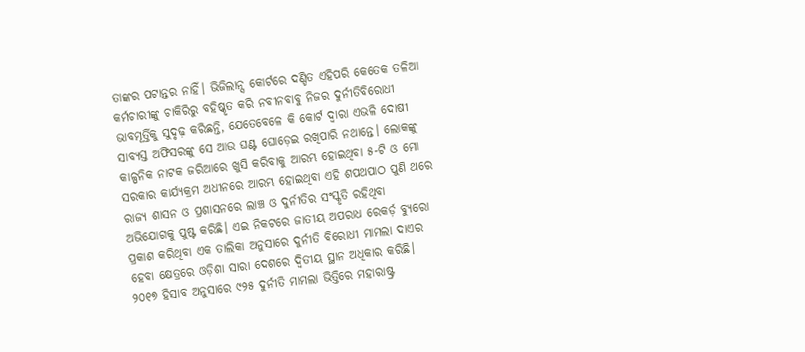ତାଙ୍କର ପଟାନ୍ତର ନାହିଁ। ଭିଜିଲାନ୍ସ କୋର୍ଟରେ ଦଣ୍ଡିତ ଏହିପରି କେତେକ ତଳିଆ କର୍ମଚାରୀଙ୍କୁ ଚାକିରିରୁ ବହିଷ୍କୃତ କରି ନବୀନବାବୁ ନିଜର ଦୁର୍ନୀତିବିରୋଧୀ ଭାବମୂର୍ତ୍ତିକୁ ସୁଦୃଢ଼ କରିଛନ୍ତି, ଯେତେବେଳେ କି କୋର୍ଟ ଦ୍ୱାରା ଏଭଳି ଦୋଷୀ ସାବ୍ୟସ୍ତ ଅଫିସରଙ୍କୁ ସେ ଆଉ ଘଣ୍ଟ ଘୋଡ଼େଇ ରଖିପାରି ନଥାନ୍ତେ। ଲୋକଙ୍କୁ କାଳ୍ପନିକ ନାଟକ ଜରିଆରେ ଖୁସି କରିବାକୁ ଆରମ୍ଭ ହୋଇଥିବା ୫-ଟି ଓ ମୋ ସରକାର କାର୍ଯ୍ୟକ୍ରମ ଅଧୀନରେ ଆରମ୍ଭ ହୋଇଥିବା ଏହି ଶପଥପାଠ ପୁଣି ଥରେ ରାଜ୍ୟ ଶାସନ ଓ ପ୍ରଶାସନରେ ଲାଞ୍ଚ ଓ ଦୁର୍ନୀତିର ସଂସ୍କୃତି ରହିଥିବା ଅଭିଯୋଗକୁ ପୁଷ୍ଟ କରିଛି। ଏଇ ନିକଟରେ ଜାତୀୟ ଅପରାଧ ରେକର୍ଡ଼ ବ୍ୟୁରୋ ପ୍ରକାଶ କରିଥିବା ଏକ ତାଲିକା ଅନୁସାରେ ଦୁର୍ନୀତି ବିରୋଧୀ ମାମଲା ଦାଏର ହେବା କ୍ଷେତ୍ରରେ ଓଡ଼ିଶା ସାରା ଦେଶରେ ଦ୍ୱିତୀୟ ସ୍ଥାନ ଅଧିକାର କରିଛି। ୨୦୧୭ ହିସାବ ଅନୁସାରେ ୯୨୫ ଦୁର୍ନୀତି ମାମଲା ଭିତ୍ତିରେ ମହାରାଷ୍ଟ୍ର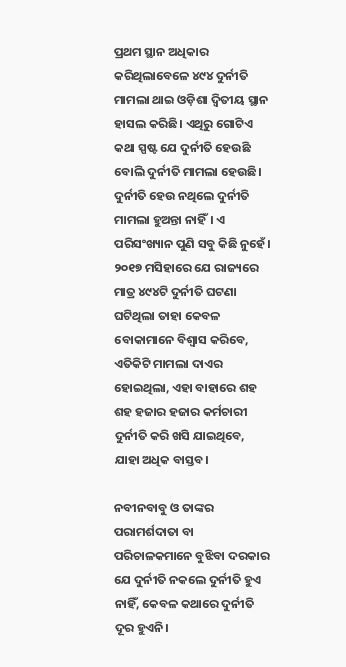ପ୍ରଥମ ସ୍ଥାନ ଅଧିକାର କରିଥିଲାବେଳେ ୪୯୪ ଦୁର୍ନୀତି ମାମଲା ଥାଇ ଓଡ଼ିଶା ଦ୍ୱିତୀୟ ସ୍ଥାନ ହାସଲ କରିଛି। ଏଥିରୁ ଗୋଟିଏ କଥା ସ୍ପଷ୍ଟ ଯେ ଦୁର୍ନୀତି ହେଉଛି ବୋଲି ଦୁର୍ନୀତି ମାମଲା ହେଉଛି। ଦୁର୍ନୀତି ହେଉ ନଥିଲେ ଦୁର୍ନୀତି ମାମଲା ହୁଅନ୍ତା ନାହିଁ। ଏ ପରିସଂଖ୍ୟାନ ପୁଣି ସବୁ କିଛି ନୁହେଁ। ୨୦୧୭ ମସିହାରେ ଯେ ରାଜ୍ୟରେ ମାତ୍ର ୪୯୪ଟି ଦୁର୍ନୀତି ଘଟଣା ଘଟିଥିଲା ତାହା କେବଳ ବୋକାମାନେ ବିଶ୍ୱାସ କରିବେ, ଏତିକିଟି ମାମଲା ଦାଏର ହୋଇଥିଲା, ଏହା ବାହାରେ ଶହ ଶହ ହଜାର ହଜାର କର୍ମଚାରୀ ଦୁର୍ନୀତି କରି ଖସି ଯାଇଥିବେ, ଯାହା ଅଧିକ ବାସ୍ତବ।

ନବୀନବାବୁ ଓ ତାଙ୍କର ପରାମର୍ଶଦାତା ବା ପରିଚାଳକମାନେ ବୁଝିବା ଦରକାର ଯେ ଦୁର୍ନୀତି ନକଲେ ଦୁର୍ନୀତି ହୁଏ ନାହିଁ, କେବଳ କଥାରେ ଦୁର୍ନୀତି ଦୂର ହୁଏନି।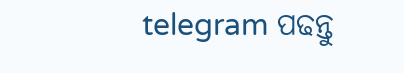telegram ପଢନ୍ତୁ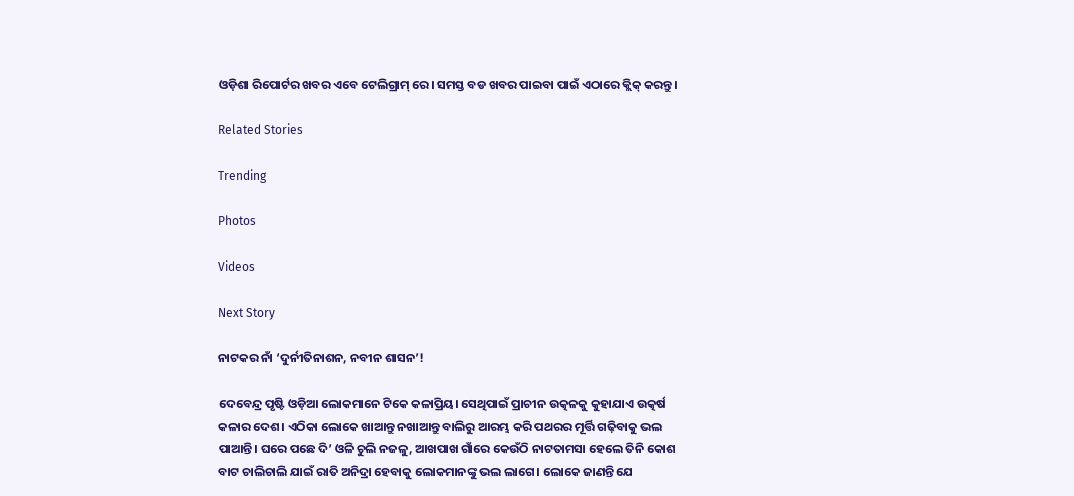ଓଡ଼ିଶା ରିପୋର୍ଟର ଖବର ଏବେ ଟେଲିଗ୍ରାମ୍ ରେ। ସମସ୍ତ ବଡ ଖବର ପାଇବା ପାଇଁ ଏଠାରେ କ୍ଲିକ୍ କରନ୍ତୁ।

Related Stories

Trending

Photos

Videos

Next Story

ନାଟକର ନାଁ ‘ଦୁର୍ନୀତିନାଶନ, ନବୀନ ଶାସନ’!

ଦେବେନ୍ଦ୍ର ପୃଷ୍ଟି ଓଡ଼ିଆ ଲୋକମାନେ ଟିକେ କଳାପ୍ରିୟ। ସେଥିପାଇଁ ପ୍ରାଚୀନ ଉତ୍କଳକୁ କୁହାଯାଏ ଉତ୍କର୍ଷ କଳାର ଦେଶ। ଏଠିକା ଲୋକେ ଖାଆନ୍ତୁ ନଖାଆନ୍ତୁ ବାଲିରୁ ଆରମ୍ଭ କରି ପଥରର ମୂର୍ତ୍ତି ଗଢ଼ିବାକୁ ଭଲ ପାଆନ୍ତି। ଘରେ ପଛେ ଦି’ ଓଳି ଚୁଲି ନଜଳୁ, ଆଖପାଖ ଗାଁରେ କେଉଁଠି ନାଟତାମସା ହେଲେ ତିନି କୋଶ ବାଟ ଚାଲିଚାଲି ଯାଇଁ ରାତି ଅନିଦ୍ରା ହେବାକୁ ଲୋକମାନଙ୍କୁ ଭଲ ଲାଗେ। ଲୋକେ ଜାଣନ୍ତି ଯେ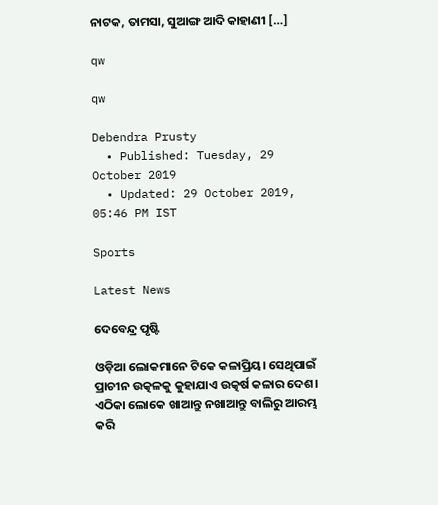ନାଟକ, ତାମସା, ସୁଆଙ୍ଗ ଆଦି କାହାଣୀ […]

qw

qw

Debendra Prusty
  • Published: Tuesday, 29 October 2019
  • Updated: 29 October 2019, 05:46 PM IST

Sports

Latest News

ଦେବେନ୍ଦ୍ର ପୃଷ୍ଟି

ଓଡ଼ିଆ ଲୋକମାନେ ଟିକେ କଳାପ୍ରିୟ। ସେଥିପାଇଁ ପ୍ରାଚୀନ ଉତ୍କଳକୁ କୁହାଯାଏ ଉତ୍କର୍ଷ କଳାର ଦେଶ। ଏଠିକା ଲୋକେ ଖାଆନ୍ତୁ ନଖାଆନ୍ତୁ ବାଲିରୁ ଆରମ୍ଭ କରି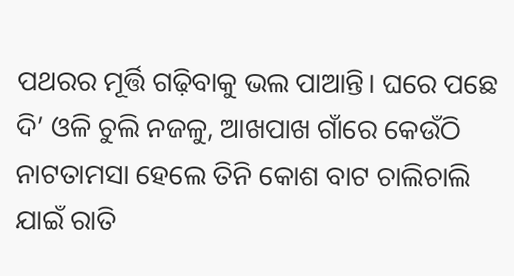ପଥରର ମୂର୍ତ୍ତି ଗଢ଼ିବାକୁ ଭଲ ପାଆନ୍ତି। ଘରେ ପଛେ ଦି’ ଓଳି ଚୁଲି ନଜଳୁ, ଆଖପାଖ ଗାଁରେ କେଉଁଠି ନାଟତାମସା ହେଲେ ତିନି କୋଶ ବାଟ ଚାଲିଚାଲି ଯାଇଁ ରାତି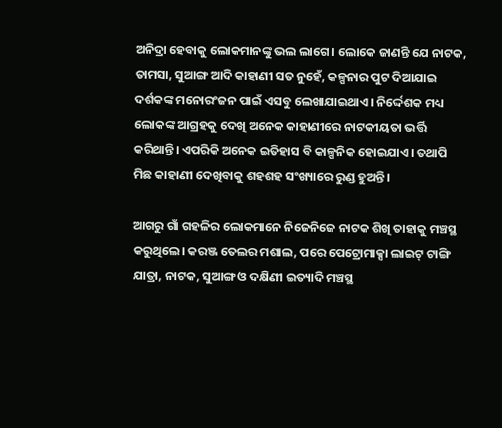ଅନିଦ୍ରା ହେବାକୁ ଲୋକମାନଙ୍କୁ ଭଲ ଲାଗେ। ଲୋକେ ଜାଣନ୍ତି ଯେ ନାଟକ, ତାମସା, ସୁଆଙ୍ଗ ଆଦି କାହାଣୀ ସତ ନୁହେଁ, କଳ୍ପନାର ପୁଟ ଦିଆଯାଇ ଦର୍ଶକଙ୍କ ମନୋରଂଜନ ପାଇଁ ଏସବୁ ଲେଖାଯାଇଥାଏ। ନିର୍ଦ୍ଦେଶକ ମଧ୍ୟ ଲୋକଙ୍କ ଆଗ୍ରହକୁ ଦେଖି ଅନେକ କାହାଣୀରେ ନାଟକୀୟତା ଭର୍ତ୍ତି କରିଥାନ୍ତି। ଏପରିକି ଅନେକ ଇତିହାସ ବି କାଳ୍ପନିକ ହୋଇଯାଏ। ତଥାପି ମିଛ କାହାଣୀ ଦେଖିବାକୁ ଶହଶହ ସଂଖ୍ୟାରେ ରୁଣ୍ଡ ହୁଅନ୍ତି।

ଆଗରୁ ଗାଁ ଗହଳିର ଲୋକମାନେ ନିଜେନିଜେ ନାଟକ ଶିଖି ତାହାକୁ ମଞ୍ଚସ୍ଥ କରୁଥିଲେ। କରଞ୍ଜ ତେଲର ମଶାଲ, ପରେ ପେଟ୍ରୋମାକ୍ସା ଲାଇଟ୍‌ ଟାଙ୍ଗି ଯାତ୍ରା, ନାଟକ, ସୁଆଙ୍ଗ ଓ ଦକ୍ଷିଣୀ ଇତ୍ୟାଦି ମଞ୍ଚସ୍ଥ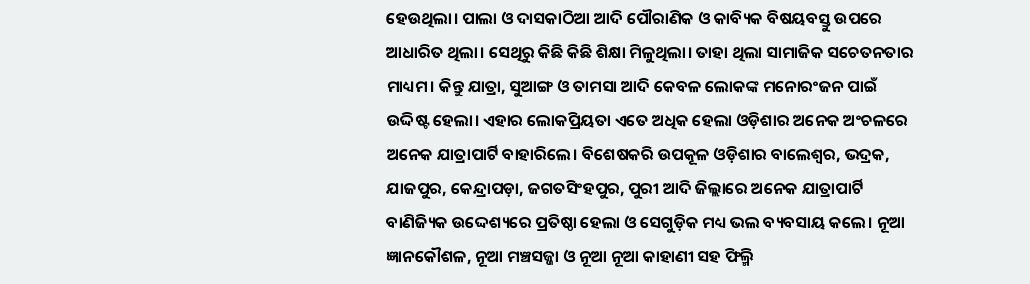ହେଉଥିଲା। ପାଲା ଓ ଦାସକାଠିଆ ଆଦି ପୌରାଣିକ ଓ କାବ୍ୟିକ ବିଷୟବସ୍ତୁ ଉପରେ ଆଧାରିତ ଥିଲା। ସେଥିରୁ କିଛି କିଛି ଶିକ୍ଷା ମିଳୁଥିଲା। ତାହା ଥିଲା ସାମାଜିକ ସଚେତନତାର ମାଧ୍ୟମ। କିନ୍ତୁ ଯାତ୍ରା, ସୁଆଙ୍ଗ ଓ ତାମସା ଆଦି କେବଳ ଲୋକଙ୍କ ମନୋରଂଜନ ପାଇଁ ଉଦ୍ଦିଷ୍ଟ ହେଲା। ଏହାର ଲୋକପ୍ରିୟତା ଏତେ ଅଧିକ ହେଲା ଓଡ଼ିଶାର ଅନେକ ଅଂଚଳରେ ଅନେକ ଯାତ୍ରାପାର୍ଟି ବାହାରିଲେ। ବିଶେଷକରି ଉପକୂଳ ଓଡ଼ିଶାର ବାଲେଶ୍ୱର, ଭଦ୍ରକ, ଯାଜପୁର, କେନ୍ଦ୍ରାପଡ଼ା, ଜଗତସିଂହପୁର, ପୁରୀ ଆଦି ଜିଲ୍ଲାରେ ଅନେକ ଯାତ୍ରାପାର୍ଟି ବାଣିଜ୍ୟିକ ଉଦ୍ଦେଶ୍ୟରେ ପ୍ରତିଷ୍ଠା ହେଲା ଓ ସେଗୁଡ଼ିକ ମଧ୍ୟ ଭଲ ବ୍ୟବସାୟ କଲେ। ନୂଆ ଜ୍ଞାନକୌଶଳ, ନୂଆ ମଞ୍ଚସଜ୍ଜା ଓ ନୂଆ ନୂଆ କାହାଣୀ ସହ ଫିଲ୍ମି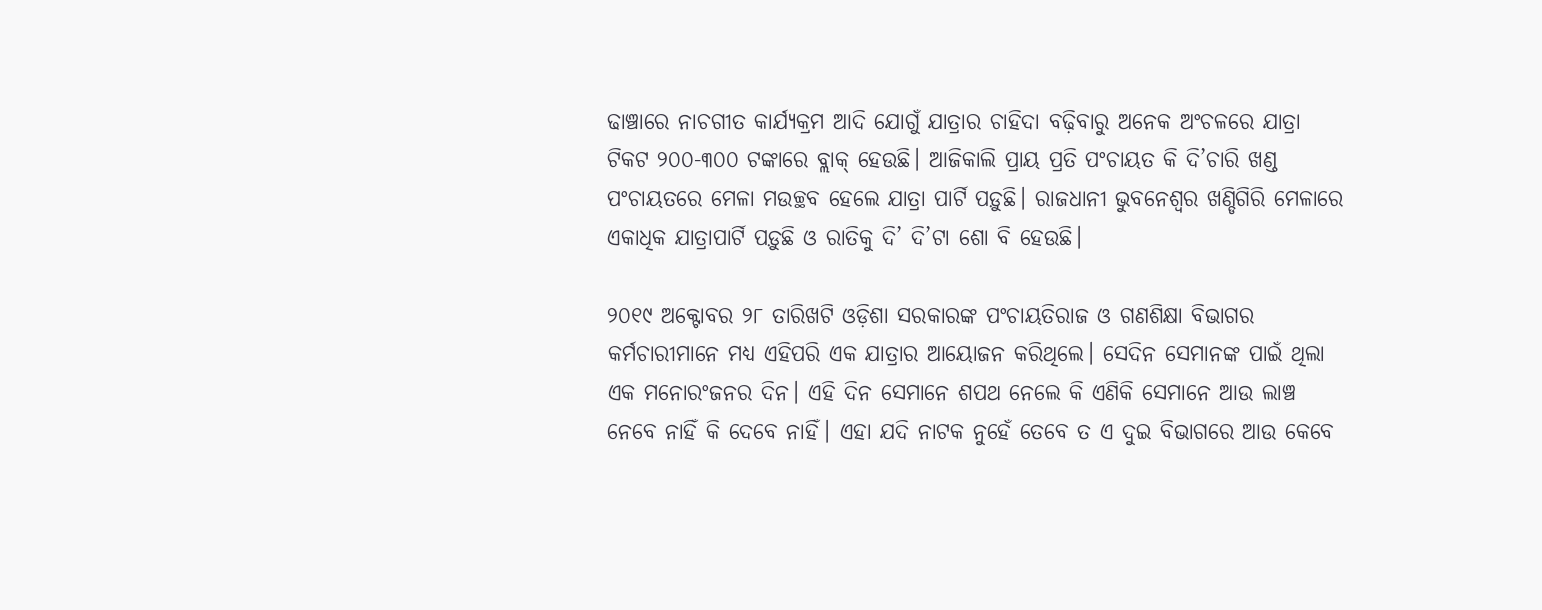ଢାଞ୍ଚାରେ ନାଚଗୀତ କାର୍ଯ୍ୟକ୍ରମ ଆଦି ଯୋଗୁଁ ଯାତ୍ରାର ଚାହିଦା ବଢ଼ିବାରୁ ଅନେକ ଅଂଚଳରେ ଯାତ୍ରା ଟିକଟ ୨୦୦-୩୦୦ ଟଙ୍କାରେ ବ୍ଲାକ୍‌ ହେଉଛି। ଆଜିକାଲି ପ୍ରାୟ ପ୍ରତି ପଂଚାୟତ କି ଦି’ଚାରି ଖଣ୍ଡ ପଂଚାୟତରେ ମେଳା ମଉଚ୍ଛବ ହେଲେ ଯାତ୍ରା ପାର୍ଟି ପଡ଼ୁଛି। ରାଜଧାନୀ ଭୁବନେଶ୍ୱର ଖଣ୍ଡିଗିରି ମେଳାରେ ଏକାଧିକ ଯାତ୍ରାପାର୍ଟି ପଡ଼ୁଛି ଓ ରାତିକୁ ଦି’ ଦି’ଟା ଶୋ ବି ହେଉଛି।

୨୦୧୯ ଅକ୍ଟୋବର ୨୮ ତାରିଖଟି ଓଡ଼ିଶା ସରକାରଙ୍କ ପଂଚାୟତିରାଜ ଓ ଗଣଶିକ୍ଷା ବିଭାଗର କର୍ମଚାରୀମାନେ ମଧ୍ୟ ଏହିପରି ଏକ ଯାତ୍ରାର ଆୟୋଜନ କରିଥିଲେ। ସେଦିନ ସେମାନଙ୍କ ପାଇଁ ଥିଲା ଏକ ମନୋରଂଜନର ଦିନ। ଏହି ଦିନ ସେମାନେ ଶପଥ ନେଲେ କି ଏଣିକି ସେମାନେ ଆଉ ଲାଞ୍ଚ ନେବେ ନାହିଁ କି ଦେବେ ନାହିଁ। ଏହା ଯଦି ନାଟକ ନୁହେଁ ତେବେ ତ ଏ ଦୁଇ ବିଭାଗରେ ଆଉ କେବେ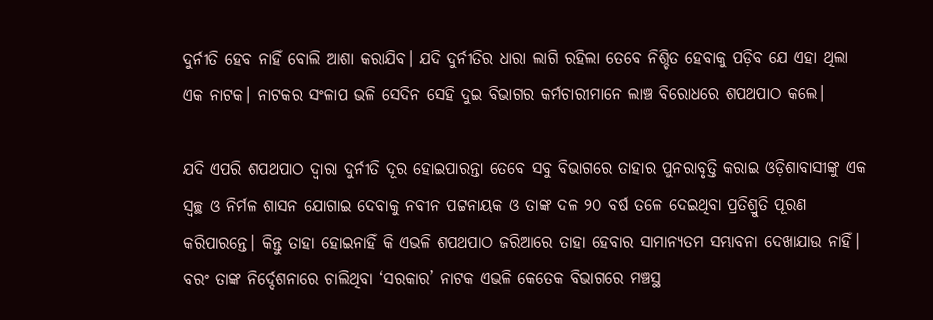ଦୁର୍ନୀତି ହେବ ନାହିଁ ବୋଲି ଆଶା କରାଯିବ। ଯଦି ଦୁର୍ନୀତିର ଧାରା ଲାଗି ରହିଲା ତେବେ ନିଶ୍ଚିତ ହେବାକୁ ପଡ଼ିବ ଯେ ଏହା ଥିଲା ଏକ ନାଟକ। ନାଟକର ସଂଳାପ ଭଳି ସେଦିନ ସେହି ଦୁଇ ବିଭାଗର କର୍ମଚାରୀମାନେ ଲାଞ୍ଚ ବିରୋଧରେ ଶପଥପାଠ କଲେ।

ଯଦି ଏପରି ଶପଥପାଠ ଦ୍ୱାରା ଦୁର୍ନୀତି ଦୂର ହୋଇପାରନ୍ତା ତେବେ ସବୁ ବିଭାଗରେ ତାହାର ପୁନରାବୃତ୍ତି କରାଇ ଓଡ଼ିଶାବାସୀଙ୍କୁ ଏକ ସ୍ୱଚ୍ଛ ଓ ନିର୍ମଳ ଶାସନ ଯୋଗାଇ ଦେବାକୁ ନବୀନ ପଟ୍ଟନାୟକ ଓ ତାଙ୍କ ଦଳ ୨୦ ବର୍ଷ ତଳେ ଦେଇଥିବା ପ୍ରତିଶ୍ରୁତି ପୂରଣ କରିପାରନ୍ତେ। କିନ୍ତୁ ତାହା ହୋଇନାହିଁ କି ଏଭଳି ଶପଥପାଠ ଜରିଆରେ ତାହା ହେବାର ସାମାନ୍ୟତମ ସମ୍ଭାବନା ଦେଖାଯାଉ ନାହିଁ। ବରଂ ତାଙ୍କ ନିର୍ଦ୍ଦେଶନାରେ ଚାଲିଥିବା ‘ସରକାର’ ନାଟକ ଏଭଳି କେତେକ ବିଭାଗରେ ମଞ୍ଚସ୍ଥ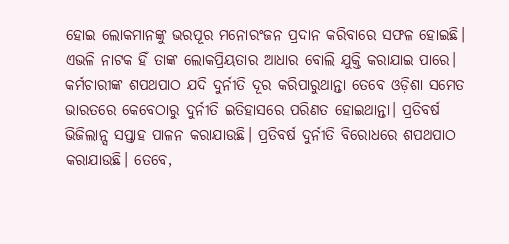ହୋଇ ଲୋକମାନଙ୍କୁ ଭରପୂର ମନୋରଂଜନ ପ୍ରଦାନ କରିବାରେ ସଫଳ ହୋଇଛି। ଏଭଳି ନାଟକ ହିଁ ତାଙ୍କ ଲୋକପ୍ରିୟତାର ଆଧାର ବୋଲି ଯୁକ୍ତି କରାଯାଇ ପାରେ। କର୍ମଚାରୀଙ୍କ ଶପଥପାଠ ଯଦି ଦୁର୍ନୀତି ଦୂର କରିପାରୁଥାନ୍ତା ତେବେ ଓଡ଼ିଶା ସମେତ ଭାରତରେ କେବେଠାରୁ ଦୁର୍ନୀତି ଇତିହାସରେ ପରିଣତ ହୋଇଥାନ୍ତା। ପ୍ରତିବର୍ଷ ଭିଜିଲାନ୍ସ ସପ୍ତାହ ପାଳନ କରାଯାଉଛି। ପ୍ରତିବର୍ଷ ଦୁର୍ନୀତି ବିରୋଧରେ ଶପଥପାଠ କରାଯାଉଛି। ତେବେ,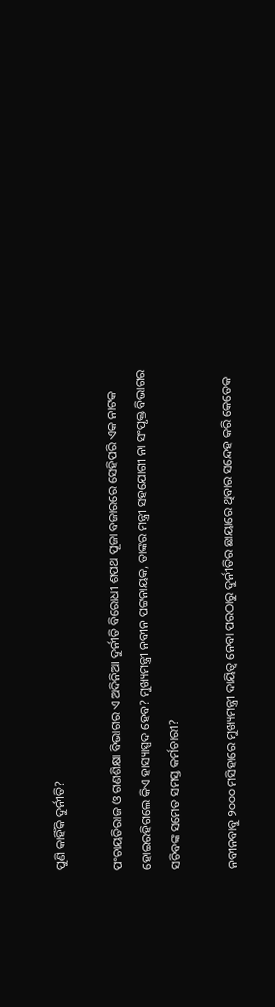ପୁଣି କାହିଁକି ଦୁର୍ନୀତି?

ପଂଚାୟତିରାଜ ଓ ଗଣଶିକ୍ଷା ବିଭାଗର ଏ ଅଦିନିଆ ଦୁର୍ନୀତି ବିରୋଧୀ ଶପଥ ପୂଜା ବଜାରରେ ସେହିପରି ଏକ ନାଟକ ହୋଇରହିଗଲେ କିଏ ହାସ୍ୟାସ୍ପଦ ହେବ? ମୁଖ୍ୟମନ୍ତ୍ରୀ ନବୀନ ପଟ୍ଟନାୟକ, ତାଙ୍କର ମନ୍ତ୍ରୀ ସହଯୋଗୀ ନା ସଂପୃକ୍ତ ବିଭାଗର ସଚିବଙ୍କ ସମେତ ସମସ୍ତ କର୍ମଚାରୀ?

ନବୀନବାବୁ ୨୦୦୦ ମସିହାରେ ମୁଖ୍ୟମନ୍ତ୍ରୀ ଦାୟିତ୍ୱ ନେବା ପରଠାରୁ ଦୁର୍ନୀତିର ଛାୟାରେ ଥିବାର ସନ୍ଦେହ କରି କେତେକ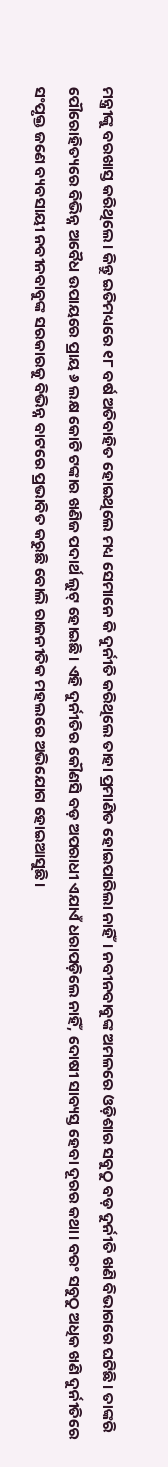ମନ୍ତ୍ରୀଙ୍କୁ ବରଖାସ୍ତ କରିଥିଲେ। କିନ୍ତୁ ଇତିମଧ୍ୟରେ ୧୮ ବର୍ଷ ଅତିବାହିତ ହୋଇଥିଲେ ମଧ୍ୟ ସେମାନେ କି ଦୁର୍ନୀତି କରିଥିଲେ ତାହା ପ୍ରମାଣିତ ହୋଇପାରିଲା ନାହିଁ। ନବୀନବାବୁଙ୍କ ଅମଳରେ ଓଡ଼ିଶାର ସବୁଠୁ ବଡ଼ ଦୁର୍ନୀତି ଖଣି ବିଭାଗରେ ଘଟିଛି। ତାଙ୍କରି ପୌରୋହିତ୍ୟରେ ବିଭିନ୍ନ ଅବୈଧ ଉପାୟରେ ପ୍ରାୟ ୬ ଲକ୍ଷ କୋଟି ଟଙ୍କାର ଖଣିଜ ପଦାର୍ଥ ଲୁଟ୍‌ ହୋଇଛି। ଏହି ଦୁର୍ନୀତିର କୌଣସି ବଡ଼ ଅପରାଧୀ ଏଯାଏଁ ଧରାପଡ଼ିଲେ ନାହିଁ, ଦୋଷୀ ସାବ୍ୟସ୍ତ ହେବା ଦୂରର କଥା। ବରଂ ସବୁଠୁ ଅଧିକ ଖଣି ଦୁର୍ନୀତିରେ ସଂପୃକ୍ତ ଜଣେ ବ୍ୟବସାୟୀ ନବୀନବାବୁଙ୍କ ସରକାରକୁ ବିଭିନ୍ନ ବାଟରେ ପ୍ରଭାବିତ କରୁଛି ବୋଲି ରାଜନୀତିକ ମହଲରେ ଅଭିଯୋଗ ହୋଇଆସୁଛି।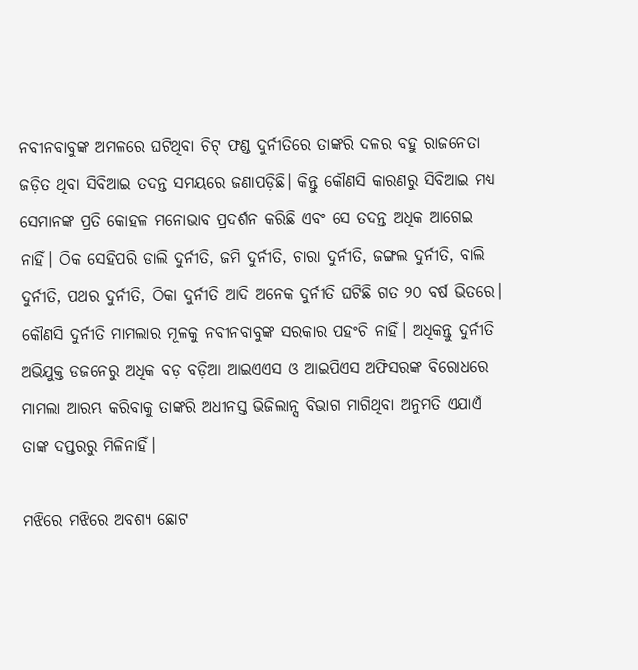ନବୀନବାବୁଙ୍କ ଅମଳରେ ଘଟିଥିବା ଚିଟ୍‌ ଫଣ୍ଡ ଦୁର୍ନୀତିରେ ତାଙ୍କରି ଦଳର ବହୁ ରାଜନେତା ଜଡ଼ିତ ଥିବା ସିବିଆଇ ତଦନ୍ତ ସମୟରେ ଜଣାପଡ଼ିଛି। କିନ୍ତୁ କୌଣସି କାରଣରୁ ସିବିଆଇ ମଧ୍ୟ ସେମାନଙ୍କ ପ୍ରତି କୋହଳ ମନୋଭାବ ପ୍ରଦର୍ଶନ କରିଛି ଏବଂ ସେ ତଦନ୍ତ ଅଧିକ ଆଗେଇ ନାହିଁ। ଠିକ ସେହିପରି ଡାଲି ଦୁର୍ନୀତି, ଜମି ଦୁର୍ନୀତି, ଚାରା ଦୁର୍ନୀତି, ଜଙ୍ଗଲ ଦୁର୍ନୀତି, ବାଲି ଦୁର୍ନୀତି, ପଥର ଦୁର୍ନୀତି, ଠିକା ଦୁର୍ନୀତି ଆଦି ଅନେକ ଦୁର୍ନୀତି ଘଟିଛି ଗତ ୨୦ ବର୍ଷ ଭିତରେ। କୌଣସି ଦୁର୍ନୀତି ମାମଲାର ମୂଳକୁ ନବୀନବାବୁଙ୍କ ସରକାର ପହଂଚି ନାହିଁ। ଅଧିକନ୍ତୁ ଦୁର୍ନୀତି ଅଭିଯୁକ୍ତ ଡଜନେରୁ ଅଧିକ ବଡ଼ ବଡ଼ିଆ ଆଇଏଏସ ଓ ଆଇପିଏସ ଅଫିସରଙ୍କ ବିରୋଧରେ ମାମଲା ଆରମ୍ଭ କରିବାକୁ ତାଙ୍କରି ଅଧୀନସ୍ତ ଭିଜିଲାନ୍ସ ବିଭାଗ ମାଗିଥିବା ଅନୁମତି ଏଯାଏଁ ତାଙ୍କ ଦପ୍ତରରୁ ମିଳିନାହିଁ।

ମଝିରେ ମଝିରେ ଅବଶ୍ୟ ଛୋଟ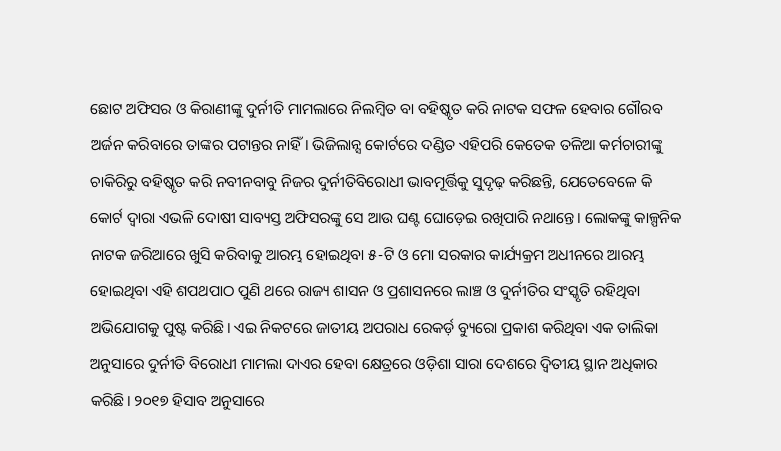ଛୋଟ ଅଫିସର ଓ କିରାଣୀଙ୍କୁ ଦୁର୍ନୀତି ମାମଲାରେ ନିଲମ୍ବିତ ବା ବହିଷ୍କୃତ କରି ନାଟକ ସଫଳ ହେବାର ଗୌରବ ଅର୍ଜନ କରିବାରେ ତାଙ୍କର ପଟାନ୍ତର ନାହିଁ। ଭିଜିଲାନ୍ସ କୋର୍ଟରେ ଦଣ୍ଡିତ ଏହିପରି କେତେକ ତଳିଆ କର୍ମଚାରୀଙ୍କୁ ଚାକିରିରୁ ବହିଷ୍କୃତ କରି ନବୀନବାବୁ ନିଜର ଦୁର୍ନୀତିବିରୋଧୀ ଭାବମୂର୍ତ୍ତିକୁ ସୁଦୃଢ଼ କରିଛନ୍ତି, ଯେତେବେଳେ କି କୋର୍ଟ ଦ୍ୱାରା ଏଭଳି ଦୋଷୀ ସାବ୍ୟସ୍ତ ଅଫିସରଙ୍କୁ ସେ ଆଉ ଘଣ୍ଟ ଘୋଡ଼େଇ ରଖିପାରି ନଥାନ୍ତେ। ଲୋକଙ୍କୁ କାଳ୍ପନିକ ନାଟକ ଜରିଆରେ ଖୁସି କରିବାକୁ ଆରମ୍ଭ ହୋଇଥିବା ୫-ଟି ଓ ମୋ ସରକାର କାର୍ଯ୍ୟକ୍ରମ ଅଧୀନରେ ଆରମ୍ଭ ହୋଇଥିବା ଏହି ଶପଥପାଠ ପୁଣି ଥରେ ରାଜ୍ୟ ଶାସନ ଓ ପ୍ରଶାସନରେ ଲାଞ୍ଚ ଓ ଦୁର୍ନୀତିର ସଂସ୍କୃତି ରହିଥିବା ଅଭିଯୋଗକୁ ପୁଷ୍ଟ କରିଛି। ଏଇ ନିକଟରେ ଜାତୀୟ ଅପରାଧ ରେକର୍ଡ଼ ବ୍ୟୁରୋ ପ୍ରକାଶ କରିଥିବା ଏକ ତାଲିକା ଅନୁସାରେ ଦୁର୍ନୀତି ବିରୋଧୀ ମାମଲା ଦାଏର ହେବା କ୍ଷେତ୍ରରେ ଓଡ଼ିଶା ସାରା ଦେଶରେ ଦ୍ୱିତୀୟ ସ୍ଥାନ ଅଧିକାର କରିଛି। ୨୦୧୭ ହିସାବ ଅନୁସାରେ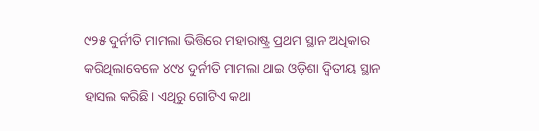୯୨୫ ଦୁର୍ନୀତି ମାମଲା ଭିତ୍ତିରେ ମହାରାଷ୍ଟ୍ର ପ୍ରଥମ ସ୍ଥାନ ଅଧିକାର କରିଥିଲାବେଳେ ୪୯୪ ଦୁର୍ନୀତି ମାମଲା ଥାଇ ଓଡ଼ିଶା ଦ୍ୱିତୀୟ ସ୍ଥାନ ହାସଲ କରିଛି। ଏଥିରୁ ଗୋଟିଏ କଥା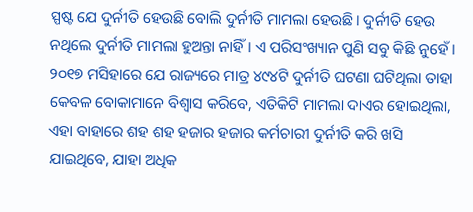ସ୍ପଷ୍ଟ ଯେ ଦୁର୍ନୀତି ହେଉଛି ବୋଲି ଦୁର୍ନୀତି ମାମଲା ହେଉଛି। ଦୁର୍ନୀତି ହେଉ ନଥିଲେ ଦୁର୍ନୀତି ମାମଲା ହୁଅନ୍ତା ନାହିଁ। ଏ ପରିସଂଖ୍ୟାନ ପୁଣି ସବୁ କିଛି ନୁହେଁ। ୨୦୧୭ ମସିହାରେ ଯେ ରାଜ୍ୟରେ ମାତ୍ର ୪୯୪ଟି ଦୁର୍ନୀତି ଘଟଣା ଘଟିଥିଲା ତାହା କେବଳ ବୋକାମାନେ ବିଶ୍ୱାସ କରିବେ, ଏତିକିଟି ମାମଲା ଦାଏର ହୋଇଥିଲା, ଏହା ବାହାରେ ଶହ ଶହ ହଜାର ହଜାର କର୍ମଚାରୀ ଦୁର୍ନୀତି କରି ଖସି ଯାଇଥିବେ, ଯାହା ଅଧିକ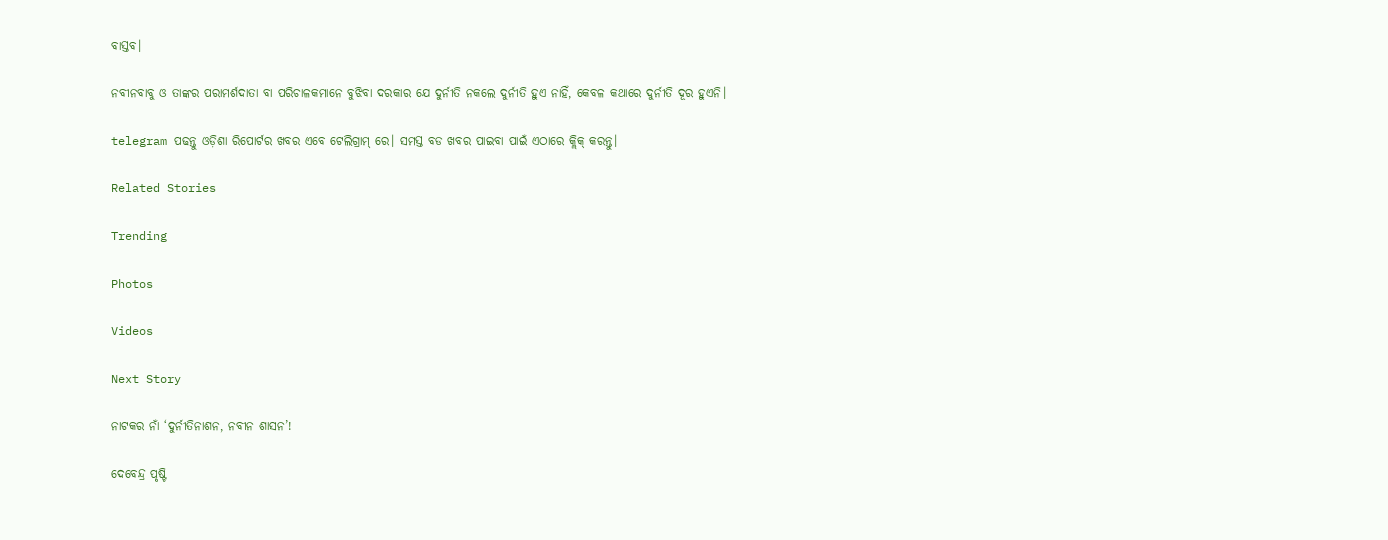ବାସ୍ତବ।

ନବୀନବାବୁ ଓ ତାଙ୍କର ପରାମର୍ଶଦାତା ବା ପରିଚାଳକମାନେ ବୁଝିବା ଦରକାର ଯେ ଦୁର୍ନୀତି ନକଲେ ଦୁର୍ନୀତି ହୁଏ ନାହିଁ, କେବଳ କଥାରେ ଦୁର୍ନୀତି ଦୂର ହୁଏନି।

telegram ପଢନ୍ତୁ ଓଡ଼ିଶା ରିପୋର୍ଟର ଖବର ଏବେ ଟେଲିଗ୍ରାମ୍ ରେ। ସମସ୍ତ ବଡ ଖବର ପାଇବା ପାଇଁ ଏଠାରେ କ୍ଲିକ୍ କରନ୍ତୁ।

Related Stories

Trending

Photos

Videos

Next Story

ନାଟକର ନାଁ ‘ଦୁର୍ନୀତିନାଶନ, ନବୀନ ଶାସନ’!

ଦେବେନ୍ଦ୍ର ପୃଷ୍ଟି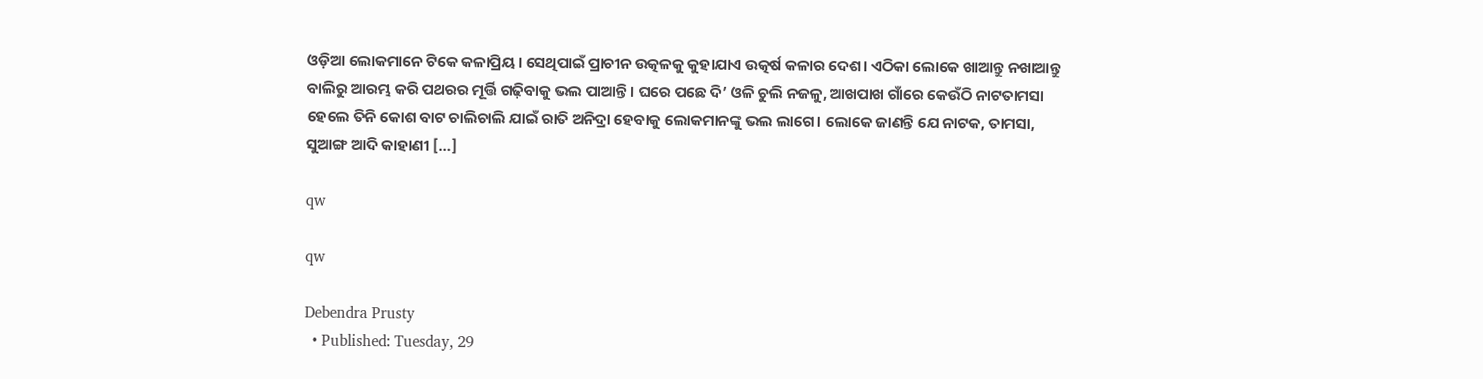ଓଡ଼ିଆ ଲୋକମାନେ ଟିକେ କଳାପ୍ରିୟ। ସେଥିପାଇଁ ପ୍ରାଚୀନ ଉତ୍କଳକୁ କୁହାଯାଏ ଉତ୍କର୍ଷ କଳାର ଦେଶ। ଏଠିକା ଲୋକେ ଖାଆନ୍ତୁ ନଖାଆନ୍ତୁ ବାଲିରୁ ଆରମ୍ଭ କରି ପଥରର ମୂର୍ତ୍ତି ଗଢ଼ିବାକୁ ଭଲ ପାଆନ୍ତି। ଘରେ ପଛେ ଦି’ ଓଳି ଚୁଲି ନଜଳୁ, ଆଖପାଖ ଗାଁରେ କେଉଁଠି ନାଟତାମସା ହେଲେ ତିନି କୋଶ ବାଟ ଚାଲିଚାଲି ଯାଇଁ ରାତି ଅନିଦ୍ରା ହେବାକୁ ଲୋକମାନଙ୍କୁ ଭଲ ଲାଗେ। ଲୋକେ ଜାଣନ୍ତି ଯେ ନାଟକ, ତାମସା, ସୁଆଙ୍ଗ ଆଦି କାହାଣୀ […]

qw

qw

Debendra Prusty
  • Published: Tuesday, 29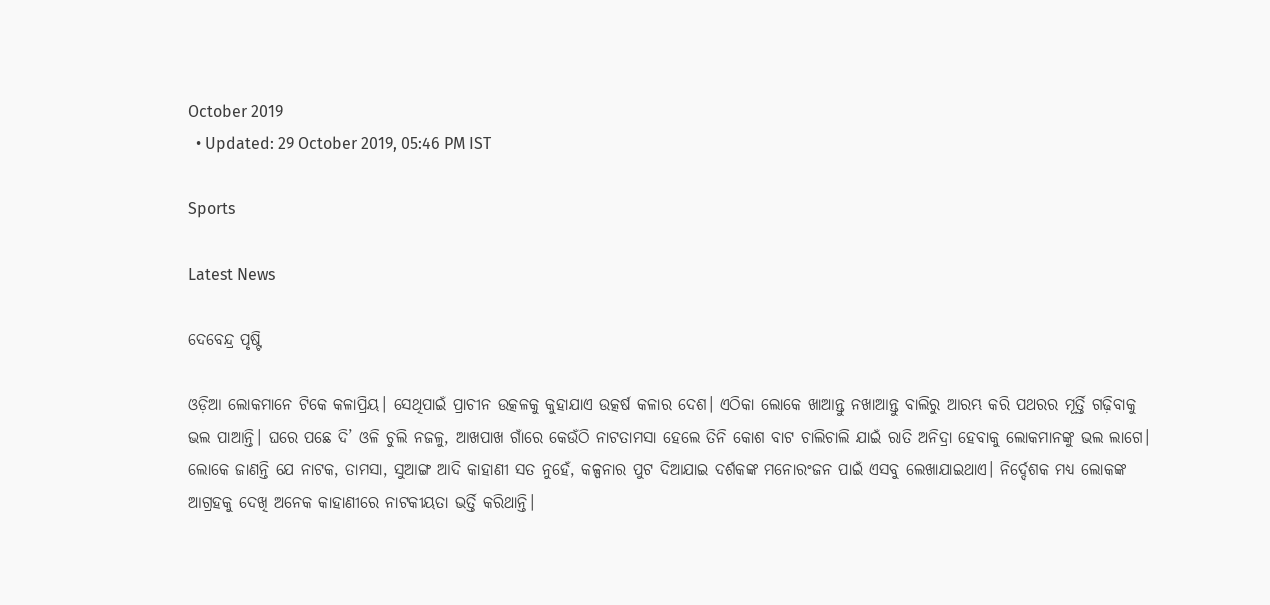October 2019
  • Updated: 29 October 2019, 05:46 PM IST

Sports

Latest News

ଦେବେନ୍ଦ୍ର ପୃଷ୍ଟି

ଓଡ଼ିଆ ଲୋକମାନେ ଟିକେ କଳାପ୍ରିୟ। ସେଥିପାଇଁ ପ୍ରାଚୀନ ଉତ୍କଳକୁ କୁହାଯାଏ ଉତ୍କର୍ଷ କଳାର ଦେଶ। ଏଠିକା ଲୋକେ ଖାଆନ୍ତୁ ନଖାଆନ୍ତୁ ବାଲିରୁ ଆରମ୍ଭ କରି ପଥରର ମୂର୍ତ୍ତି ଗଢ଼ିବାକୁ ଭଲ ପାଆନ୍ତି। ଘରେ ପଛେ ଦି’ ଓଳି ଚୁଲି ନଜଳୁ, ଆଖପାଖ ଗାଁରେ କେଉଁଠି ନାଟତାମସା ହେଲେ ତିନି କୋଶ ବାଟ ଚାଲିଚାଲି ଯାଇଁ ରାତି ଅନିଦ୍ରା ହେବାକୁ ଲୋକମାନଙ୍କୁ ଭଲ ଲାଗେ। ଲୋକେ ଜାଣନ୍ତି ଯେ ନାଟକ, ତାମସା, ସୁଆଙ୍ଗ ଆଦି କାହାଣୀ ସତ ନୁହେଁ, କଳ୍ପନାର ପୁଟ ଦିଆଯାଇ ଦର୍ଶକଙ୍କ ମନୋରଂଜନ ପାଇଁ ଏସବୁ ଲେଖାଯାଇଥାଏ। ନିର୍ଦ୍ଦେଶକ ମଧ୍ୟ ଲୋକଙ୍କ ଆଗ୍ରହକୁ ଦେଖି ଅନେକ କାହାଣୀରେ ନାଟକୀୟତା ଭର୍ତ୍ତି କରିଥାନ୍ତି।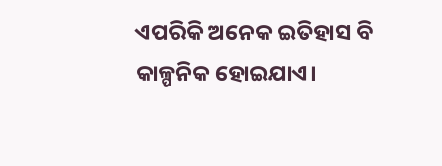ଏପରିକି ଅନେକ ଇତିହାସ ବି କାଳ୍ପନିକ ହୋଇଯାଏ।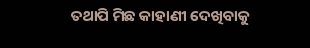ତଥାପି ମିଛ କାହାଣୀ ଦେଖିବାକୁ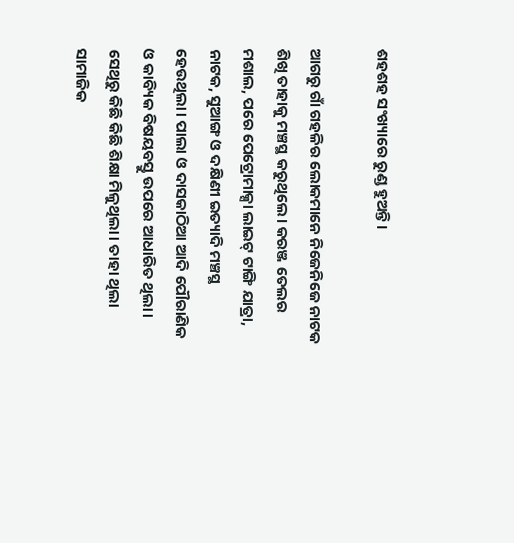ଶହଶହ ସଂଖ୍ୟାରେ ରୁଣ୍ଡ ହୁଅନ୍ତି।

ଆଗରୁ ଗାଁ ଗହଳିର ଲୋକମାନେ ନିଜେନିଜେ ନାଟକ ଶିଖି ତାହାକୁ ମଞ୍ଚସ୍ଥ କରୁଥିଲେ। କରଞ୍ଜ ତେଲର ମଶାଲ, ପରେ ପେଟ୍ରୋମାକ୍ସା ଲାଇଟ୍‌ ଟାଙ୍ଗି ଯାତ୍ରା, ନାଟକ, ସୁଆଙ୍ଗ ଓ ଦକ୍ଷିଣୀ ଇତ୍ୟାଦି ମଞ୍ଚସ୍ଥ ହେଉଥିଲା। ପାଲା ଓ ଦାସକାଠିଆ ଆଦି ପୌରାଣିକ ଓ କାବ୍ୟିକ ବିଷୟବସ୍ତୁ ଉପରେ ଆଧାରିତ ଥିଲା। ସେଥିରୁ କିଛି କିଛି ଶିକ୍ଷା ମିଳୁଥିଲା। ତାହା ଥିଲା ସାମାଜିକ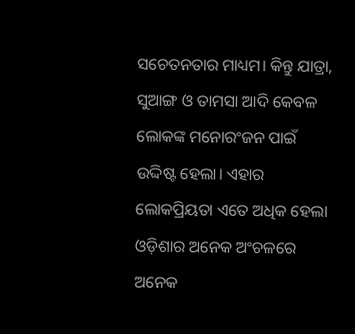ସଚେତନତାର ମାଧ୍ୟମ। କିନ୍ତୁ ଯାତ୍ରା, ସୁଆଙ୍ଗ ଓ ତାମସା ଆଦି କେବଳ ଲୋକଙ୍କ ମନୋରଂଜନ ପାଇଁ ଉଦ୍ଦିଷ୍ଟ ହେଲା। ଏହାର ଲୋକପ୍ରିୟତା ଏତେ ଅଧିକ ହେଲା ଓଡ଼ିଶାର ଅନେକ ଅଂଚଳରେ ଅନେକ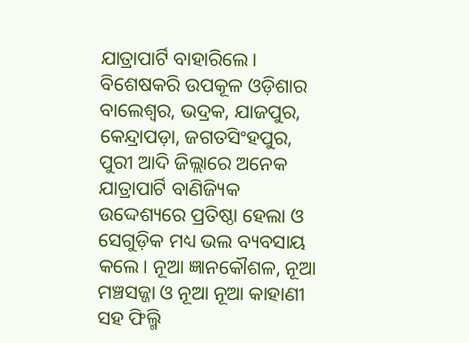ଯାତ୍ରାପାର୍ଟି ବାହାରିଲେ। ବିଶେଷକରି ଉପକୂଳ ଓଡ଼ିଶାର ବାଲେଶ୍ୱର, ଭଦ୍ରକ, ଯାଜପୁର, କେନ୍ଦ୍ରାପଡ଼ା, ଜଗତସିଂହପୁର, ପୁରୀ ଆଦି ଜିଲ୍ଲାରେ ଅନେକ ଯାତ୍ରାପାର୍ଟି ବାଣିଜ୍ୟିକ ଉଦ୍ଦେଶ୍ୟରେ ପ୍ରତିଷ୍ଠା ହେଲା ଓ ସେଗୁଡ଼ିକ ମଧ୍ୟ ଭଲ ବ୍ୟବସାୟ କଲେ। ନୂଆ ଜ୍ଞାନକୌଶଳ, ନୂଆ ମଞ୍ଚସଜ୍ଜା ଓ ନୂଆ ନୂଆ କାହାଣୀ ସହ ଫିଲ୍ମି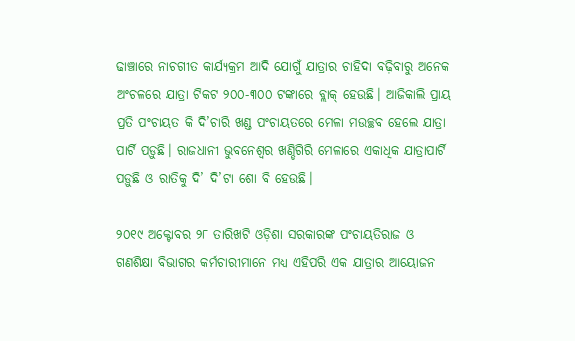ଢାଞ୍ଚାରେ ନାଚଗୀତ କାର୍ଯ୍ୟକ୍ରମ ଆଦି ଯୋଗୁଁ ଯାତ୍ରାର ଚାହିଦା ବଢ଼ିବାରୁ ଅନେକ ଅଂଚଳରେ ଯାତ୍ରା ଟିକଟ ୨୦୦-୩୦୦ ଟଙ୍କାରେ ବ୍ଲାକ୍‌ ହେଉଛି। ଆଜିକାଲି ପ୍ରାୟ ପ୍ରତି ପଂଚାୟତ କି ଦି’ଚାରି ଖଣ୍ଡ ପଂଚାୟତରେ ମେଳା ମଉଚ୍ଛବ ହେଲେ ଯାତ୍ରା ପାର୍ଟି ପଡ଼ୁଛି। ରାଜଧାନୀ ଭୁବନେଶ୍ୱର ଖଣ୍ଡିଗିରି ମେଳାରେ ଏକାଧିକ ଯାତ୍ରାପାର୍ଟି ପଡ଼ୁଛି ଓ ରାତିକୁ ଦି’ ଦି’ଟା ଶୋ ବି ହେଉଛି।

୨୦୧୯ ଅକ୍ଟୋବର ୨୮ ତାରିଖଟି ଓଡ଼ିଶା ସରକାରଙ୍କ ପଂଚାୟତିରାଜ ଓ ଗଣଶିକ୍ଷା ବିଭାଗର କର୍ମଚାରୀମାନେ ମଧ୍ୟ ଏହିପରି ଏକ ଯାତ୍ରାର ଆୟୋଜନ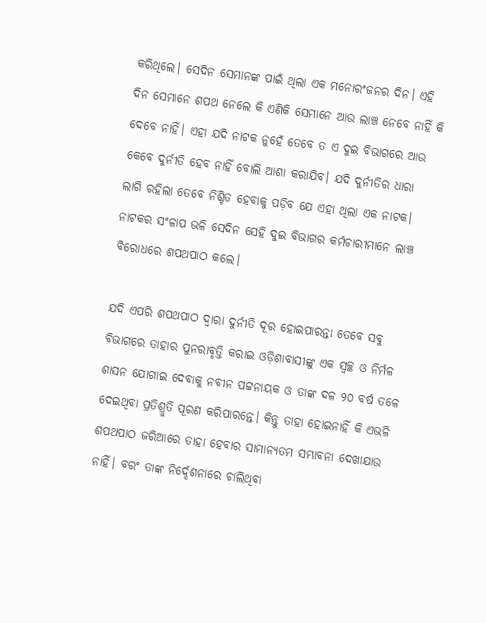କରିଥିଲେ। ସେଦିନ ସେମାନଙ୍କ ପାଇଁ ଥିଲା ଏକ ମନୋରଂଜନର ଦିନ। ଏହି ଦିନ ସେମାନେ ଶପଥ ନେଲେ କି ଏଣିକି ସେମାନେ ଆଉ ଲାଞ୍ଚ ନେବେ ନାହିଁ କି ଦେବେ ନାହିଁ। ଏହା ଯଦି ନାଟକ ନୁହେଁ ତେବେ ତ ଏ ଦୁଇ ବିଭାଗରେ ଆଉ କେବେ ଦୁର୍ନୀତି ହେବ ନାହିଁ ବୋଲି ଆଶା କରାଯିବ। ଯଦି ଦୁର୍ନୀତିର ଧାରା ଲାଗି ରହିଲା ତେବେ ନିଶ୍ଚିତ ହେବାକୁ ପଡ଼ିବ ଯେ ଏହା ଥିଲା ଏକ ନାଟକ। ନାଟକର ସଂଳାପ ଭଳି ସେଦିନ ସେହି ଦୁଇ ବିଭାଗର କର୍ମଚାରୀମାନେ ଲାଞ୍ଚ ବିରୋଧରେ ଶପଥପାଠ କଲେ।

ଯଦି ଏପରି ଶପଥପାଠ ଦ୍ୱାରା ଦୁର୍ନୀତି ଦୂର ହୋଇପାରନ୍ତା ତେବେ ସବୁ ବିଭାଗରେ ତାହାର ପୁନରାବୃତ୍ତି କରାଇ ଓଡ଼ିଶାବାସୀଙ୍କୁ ଏକ ସ୍ୱଚ୍ଛ ଓ ନିର୍ମଳ ଶାସନ ଯୋଗାଇ ଦେବାକୁ ନବୀନ ପଟ୍ଟନାୟକ ଓ ତାଙ୍କ ଦଳ ୨୦ ବର୍ଷ ତଳେ ଦେଇଥିବା ପ୍ରତିଶ୍ରୁତି ପୂରଣ କରିପାରନ୍ତେ। କିନ୍ତୁ ତାହା ହୋଇନାହିଁ କି ଏଭଳି ଶପଥପାଠ ଜରିଆରେ ତାହା ହେବାର ସାମାନ୍ୟତମ ସମ୍ଭାବନା ଦେଖାଯାଉ ନାହିଁ। ବରଂ ତାଙ୍କ ନିର୍ଦ୍ଦେଶନାରେ ଚାଲିଥିବା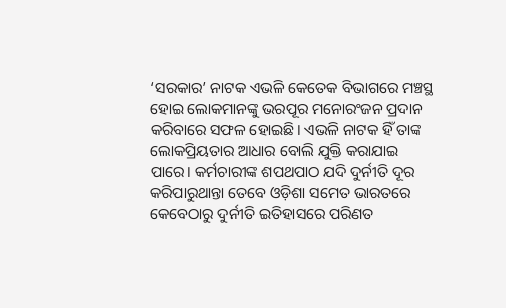‘ସରକାର’ ନାଟକ ଏଭଳି କେତେକ ବିଭାଗରେ ମଞ୍ଚସ୍ଥ ହୋଇ ଲୋକମାନଙ୍କୁ ଭରପୂର ମନୋରଂଜନ ପ୍ରଦାନ କରିବାରେ ସଫଳ ହୋଇଛି। ଏଭଳି ନାଟକ ହିଁ ତାଙ୍କ ଲୋକପ୍ରିୟତାର ଆଧାର ବୋଲି ଯୁକ୍ତି କରାଯାଇ ପାରେ। କର୍ମଚାରୀଙ୍କ ଶପଥପାଠ ଯଦି ଦୁର୍ନୀତି ଦୂର କରିପାରୁଥାନ୍ତା ତେବେ ଓଡ଼ିଶା ସମେତ ଭାରତରେ କେବେଠାରୁ ଦୁର୍ନୀତି ଇତିହାସରେ ପରିଣତ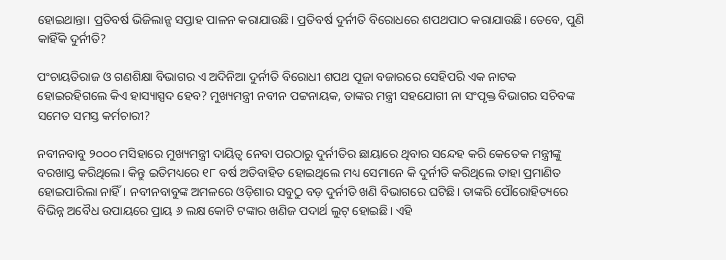ହୋଇଥାନ୍ତା। ପ୍ରତିବର୍ଷ ଭିଜିଲାନ୍ସ ସପ୍ତାହ ପାଳନ କରାଯାଉଛି। ପ୍ରତିବର୍ଷ ଦୁର୍ନୀତି ବିରୋଧରେ ଶପଥପାଠ କରାଯାଉଛି। ତେବେ, ପୁଣି କାହିଁକି ଦୁର୍ନୀତି?

ପଂଚାୟତିରାଜ ଓ ଗଣଶିକ୍ଷା ବିଭାଗର ଏ ଅଦିନିଆ ଦୁର୍ନୀତି ବିରୋଧୀ ଶପଥ ପୂଜା ବଜାରରେ ସେହିପରି ଏକ ନାଟକ ହୋଇରହିଗଲେ କିଏ ହାସ୍ୟାସ୍ପଦ ହେବ? ମୁଖ୍ୟମନ୍ତ୍ରୀ ନବୀନ ପଟ୍ଟନାୟକ, ତାଙ୍କର ମନ୍ତ୍ରୀ ସହଯୋଗୀ ନା ସଂପୃକ୍ତ ବିଭାଗର ସଚିବଙ୍କ ସମେତ ସମସ୍ତ କର୍ମଚାରୀ?

ନବୀନବାବୁ ୨୦୦୦ ମସିହାରେ ମୁଖ୍ୟମନ୍ତ୍ରୀ ଦାୟିତ୍ୱ ନେବା ପରଠାରୁ ଦୁର୍ନୀତିର ଛାୟାରେ ଥିବାର ସନ୍ଦେହ କରି କେତେକ ମନ୍ତ୍ରୀଙ୍କୁ ବରଖାସ୍ତ କରିଥିଲେ। କିନ୍ତୁ ଇତିମଧ୍ୟରେ ୧୮ ବର୍ଷ ଅତିବାହିତ ହୋଇଥିଲେ ମଧ୍ୟ ସେମାନେ କି ଦୁର୍ନୀତି କରିଥିଲେ ତାହା ପ୍ରମାଣିତ ହୋଇପାରିଲା ନାହିଁ। ନବୀନବାବୁଙ୍କ ଅମଳରେ ଓଡ଼ିଶାର ସବୁଠୁ ବଡ଼ ଦୁର୍ନୀତି ଖଣି ବିଭାଗରେ ଘଟିଛି। ତାଙ୍କରି ପୌରୋହିତ୍ୟରେ ବିଭିନ୍ନ ଅବୈଧ ଉପାୟରେ ପ୍ରାୟ ୬ ଲକ୍ଷ କୋଟି ଟଙ୍କାର ଖଣିଜ ପଦାର୍ଥ ଲୁଟ୍‌ ହୋଇଛି। ଏହି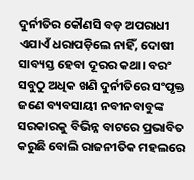ଦୁର୍ନୀତିର କୌଣସି ବଡ଼ ଅପରାଧୀ ଏଯାଏଁ ଧରାପଡ଼ିଲେ ନାହିଁ, ଦୋଷୀ ସାବ୍ୟସ୍ତ ହେବା ଦୂରର କଥା। ବରଂ ସବୁଠୁ ଅଧିକ ଖଣି ଦୁର୍ନୀତିରେ ସଂପୃକ୍ତ ଜଣେ ବ୍ୟବସାୟୀ ନବୀନବାବୁଙ୍କ ସରକାରକୁ ବିଭିନ୍ନ ବାଟରେ ପ୍ରଭାବିତ କରୁଛି ବୋଲି ରାଜନୀତିକ ମହଲରେ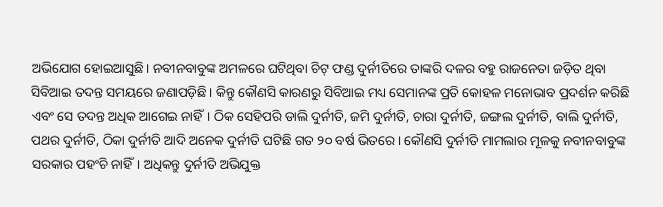ଅଭିଯୋଗ ହୋଇଆସୁଛି। ନବୀନବାବୁଙ୍କ ଅମଳରେ ଘଟିଥିବା ଚିଟ୍‌ ଫଣ୍ଡ ଦୁର୍ନୀତିରେ ତାଙ୍କରି ଦଳର ବହୁ ରାଜନେତା ଜଡ଼ିତ ଥିବା ସିବିଆଇ ତଦନ୍ତ ସମୟରେ ଜଣାପଡ଼ିଛି। କିନ୍ତୁ କୌଣସି କାରଣରୁ ସିବିଆଇ ମଧ୍ୟ ସେମାନଙ୍କ ପ୍ରତି କୋହଳ ମନୋଭାବ ପ୍ରଦର୍ଶନ କରିଛି ଏବଂ ସେ ତଦନ୍ତ ଅଧିକ ଆଗେଇ ନାହିଁ। ଠିକ ସେହିପରି ଡାଲି ଦୁର୍ନୀତି, ଜମି ଦୁର୍ନୀତି, ଚାରା ଦୁର୍ନୀତି, ଜଙ୍ଗଲ ଦୁର୍ନୀତି, ବାଲି ଦୁର୍ନୀତି, ପଥର ଦୁର୍ନୀତି, ଠିକା ଦୁର୍ନୀତି ଆଦି ଅନେକ ଦୁର୍ନୀତି ଘଟିଛି ଗତ ୨୦ ବର୍ଷ ଭିତରେ। କୌଣସି ଦୁର୍ନୀତି ମାମଲାର ମୂଳକୁ ନବୀନବାବୁଙ୍କ ସରକାର ପହଂଚି ନାହିଁ। ଅଧିକନ୍ତୁ ଦୁର୍ନୀତି ଅଭିଯୁକ୍ତ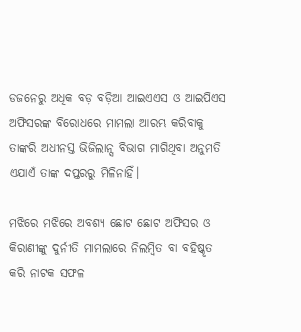ଡଜନେରୁ ଅଧିକ ବଡ଼ ବଡ଼ିଆ ଆଇଏଏସ ଓ ଆଇପିଏସ ଅଫିସରଙ୍କ ବିରୋଧରେ ମାମଲା ଆରମ୍ଭ କରିବାକୁ ତାଙ୍କରି ଅଧୀନସ୍ତ ଭିଜିଲାନ୍ସ ବିଭାଗ ମାଗିଥିବା ଅନୁମତି ଏଯାଏଁ ତାଙ୍କ ଦପ୍ତରରୁ ମିଳିନାହିଁ।

ମଝିରେ ମଝିରେ ଅବଶ୍ୟ ଛୋଟ ଛୋଟ ଅଫିସର ଓ କିରାଣୀଙ୍କୁ ଦୁର୍ନୀତି ମାମଲାରେ ନିଲମ୍ବିତ ବା ବହିଷ୍କୃତ କରି ନାଟକ ସଫଳ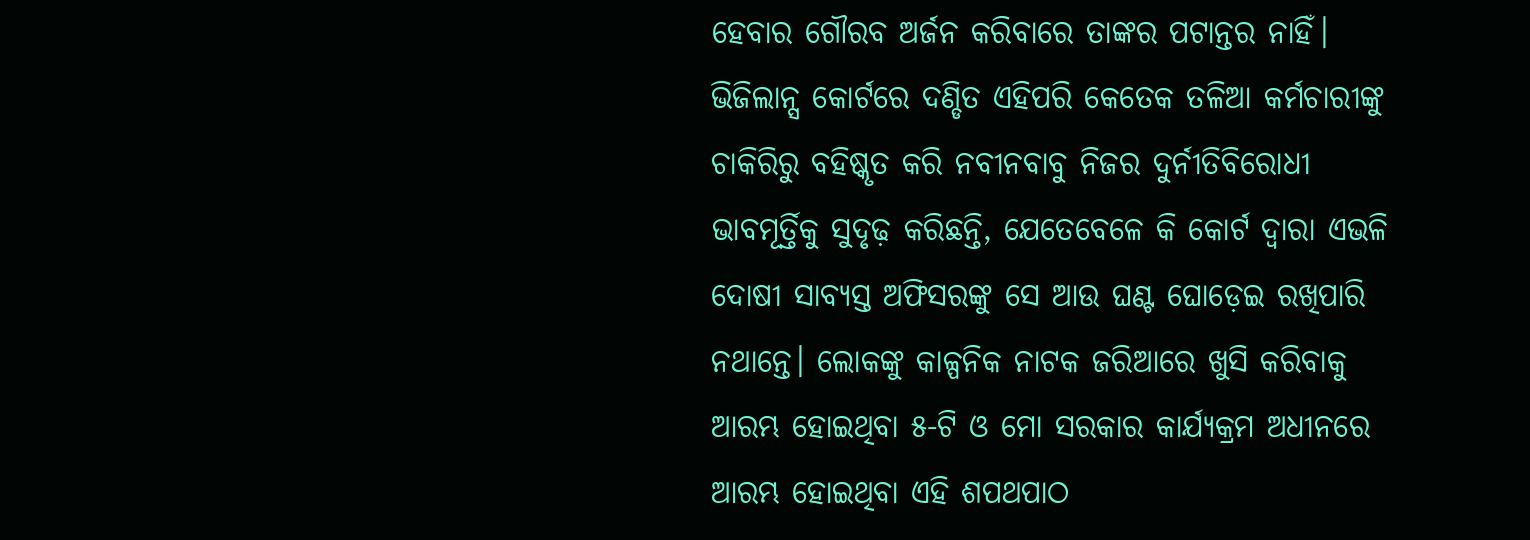ହେବାର ଗୌରବ ଅର୍ଜନ କରିବାରେ ତାଙ୍କର ପଟାନ୍ତର ନାହିଁ। ଭିଜିଲାନ୍ସ କୋର୍ଟରେ ଦଣ୍ଡିତ ଏହିପରି କେତେକ ତଳିଆ କର୍ମଚାରୀଙ୍କୁ ଚାକିରିରୁ ବହିଷ୍କୃତ କରି ନବୀନବାବୁ ନିଜର ଦୁର୍ନୀତିବିରୋଧୀ ଭାବମୂର୍ତ୍ତିକୁ ସୁଦୃଢ଼ କରିଛନ୍ତି, ଯେତେବେଳେ କି କୋର୍ଟ ଦ୍ୱାରା ଏଭଳି ଦୋଷୀ ସାବ୍ୟସ୍ତ ଅଫିସରଙ୍କୁ ସେ ଆଉ ଘଣ୍ଟ ଘୋଡ଼େଇ ରଖିପାରି ନଥାନ୍ତେ। ଲୋକଙ୍କୁ କାଳ୍ପନିକ ନାଟକ ଜରିଆରେ ଖୁସି କରିବାକୁ ଆରମ୍ଭ ହୋଇଥିବା ୫-ଟି ଓ ମୋ ସରକାର କାର୍ଯ୍ୟକ୍ରମ ଅଧୀନରେ ଆରମ୍ଭ ହୋଇଥିବା ଏହି ଶପଥପାଠ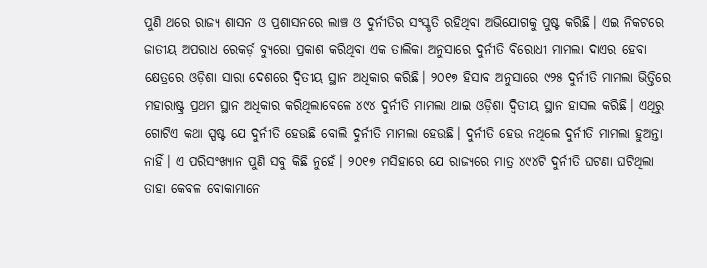ପୁଣି ଥରେ ରାଜ୍ୟ ଶାସନ ଓ ପ୍ରଶାସନରେ ଲାଞ୍ଚ ଓ ଦୁର୍ନୀତିର ସଂସ୍କୃତି ରହିଥିବା ଅଭିଯୋଗକୁ ପୁଷ୍ଟ କରିଛି। ଏଇ ନିକଟରେ ଜାତୀୟ ଅପରାଧ ରେକର୍ଡ଼ ବ୍ୟୁରୋ ପ୍ରକାଶ କରିଥିବା ଏକ ତାଲିକା ଅନୁସାରେ ଦୁର୍ନୀତି ବିରୋଧୀ ମାମଲା ଦାଏର ହେବା କ୍ଷେତ୍ରରେ ଓଡ଼ିଶା ସାରା ଦେଶରେ ଦ୍ୱିତୀୟ ସ୍ଥାନ ଅଧିକାର କରିଛି। ୨୦୧୭ ହିସାବ ଅନୁସାରେ ୯୨୫ ଦୁର୍ନୀତି ମାମଲା ଭିତ୍ତିରେ ମହାରାଷ୍ଟ୍ର ପ୍ରଥମ ସ୍ଥାନ ଅଧିକାର କରିଥିଲାବେଳେ ୪୯୪ ଦୁର୍ନୀତି ମାମଲା ଥାଇ ଓଡ଼ିଶା ଦ୍ୱିତୀୟ ସ୍ଥାନ ହାସଲ କରିଛି। ଏଥିରୁ ଗୋଟିଏ କଥା ସ୍ପଷ୍ଟ ଯେ ଦୁର୍ନୀତି ହେଉଛି ବୋଲି ଦୁର୍ନୀତି ମାମଲା ହେଉଛି। ଦୁର୍ନୀତି ହେଉ ନଥିଲେ ଦୁର୍ନୀତି ମାମଲା ହୁଅନ୍ତା ନାହିଁ। ଏ ପରିସଂଖ୍ୟାନ ପୁଣି ସବୁ କିଛି ନୁହେଁ। ୨୦୧୭ ମସିହାରେ ଯେ ରାଜ୍ୟରେ ମାତ୍ର ୪୯୪ଟି ଦୁର୍ନୀତି ଘଟଣା ଘଟିଥିଲା ତାହା କେବଳ ବୋକାମାନେ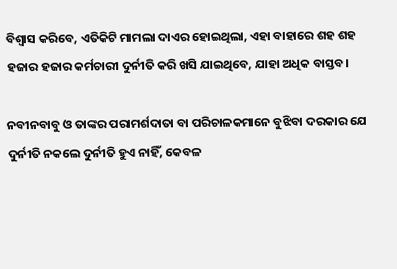ବିଶ୍ୱାସ କରିବେ, ଏତିକିଟି ମାମଲା ଦାଏର ହୋଇଥିଲା, ଏହା ବାହାରେ ଶହ ଶହ ହଜାର ହଜାର କର୍ମଚାରୀ ଦୁର୍ନୀତି କରି ଖସି ଯାଇଥିବେ, ଯାହା ଅଧିକ ବାସ୍ତବ।

ନବୀନବାବୁ ଓ ତାଙ୍କର ପରାମର୍ଶଦାତା ବା ପରିଚାଳକମାନେ ବୁଝିବା ଦରକାର ଯେ ଦୁର୍ନୀତି ନକଲେ ଦୁର୍ନୀତି ହୁଏ ନାହିଁ, କେବଳ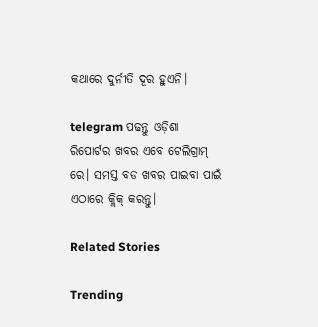କଥାରେ ଦୁର୍ନୀତି ଦୂର ହୁଏନି।

telegram ପଢନ୍ତୁ ଓଡ଼ିଶା ରିପୋର୍ଟର ଖବର ଏବେ ଟେଲିଗ୍ରାମ୍ ରେ। ସମସ୍ତ ବଡ ଖବର ପାଇବା ପାଇଁ ଏଠାରେ କ୍ଲିକ୍ କରନ୍ତୁ।

Related Stories

Trending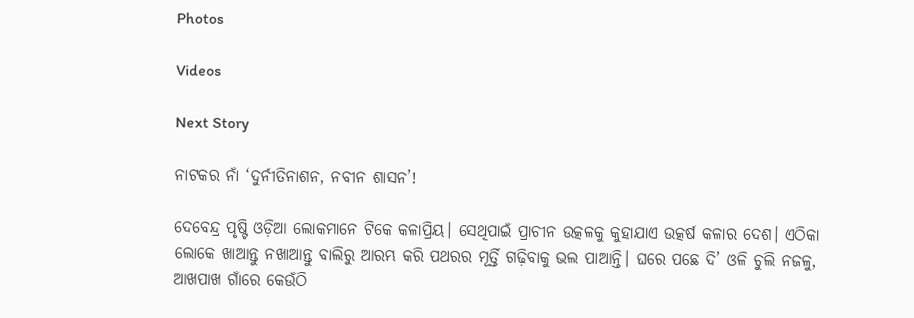Photos

Videos

Next Story

ନାଟକର ନାଁ ‘ଦୁର୍ନୀତିନାଶନ, ନବୀନ ଶାସନ’!

ଦେବେନ୍ଦ୍ର ପୃଷ୍ଟି ଓଡ଼ିଆ ଲୋକମାନେ ଟିକେ କଳାପ୍ରିୟ। ସେଥିପାଇଁ ପ୍ରାଚୀନ ଉତ୍କଳକୁ କୁହାଯାଏ ଉତ୍କର୍ଷ କଳାର ଦେଶ। ଏଠିକା ଲୋକେ ଖାଆନ୍ତୁ ନଖାଆନ୍ତୁ ବାଲିରୁ ଆରମ୍ଭ କରି ପଥରର ମୂର୍ତ୍ତି ଗଢ଼ିବାକୁ ଭଲ ପାଆନ୍ତି। ଘରେ ପଛେ ଦି’ ଓଳି ଚୁଲି ନଜଳୁ, ଆଖପାଖ ଗାଁରେ କେଉଁଠି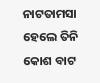ନାଟତାମସା ହେଲେ ତିନି କୋଶ ବାଟ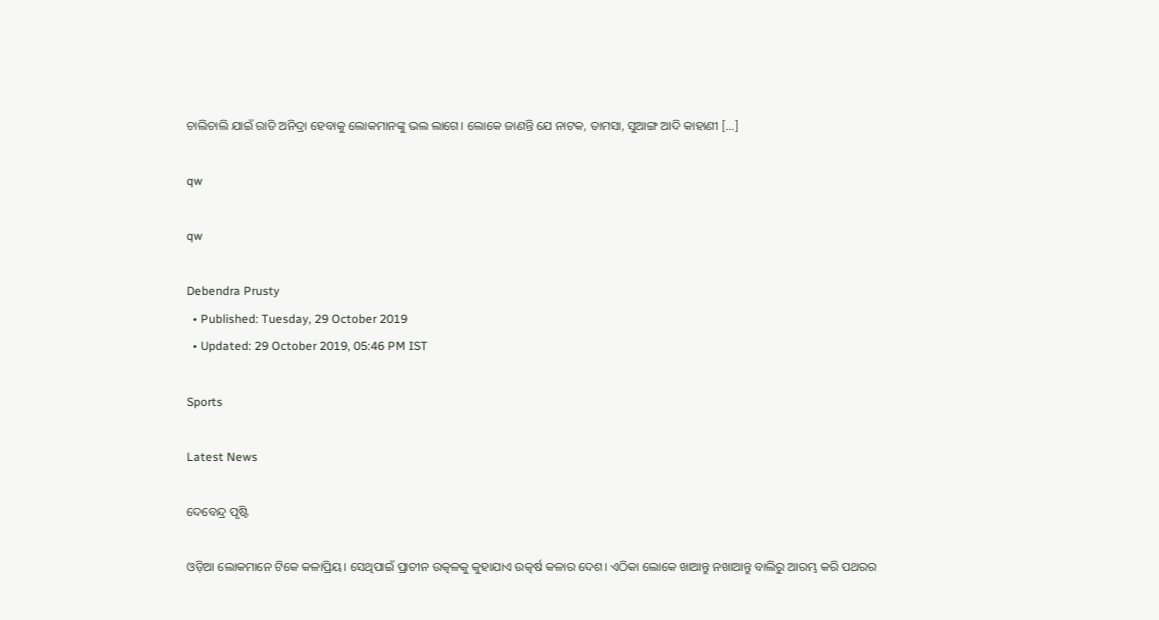ଚାଲିଚାଲି ଯାଇଁ ରାତି ଅନିଦ୍ରା ହେବାକୁ ଲୋକମାନଙ୍କୁ ଭଲ ଲାଗେ। ଲୋକେ ଜାଣନ୍ତି ଯେ ନାଟକ, ତାମସା, ସୁଆଙ୍ଗ ଆଦି କାହାଣୀ […]

qw

qw

Debendra Prusty
  • Published: Tuesday, 29 October 2019
  • Updated: 29 October 2019, 05:46 PM IST

Sports

Latest News

ଦେବେନ୍ଦ୍ର ପୃଷ୍ଟି

ଓଡ଼ିଆ ଲୋକମାନେ ଟିକେ କଳାପ୍ରିୟ। ସେଥିପାଇଁ ପ୍ରାଚୀନ ଉତ୍କଳକୁ କୁହାଯାଏ ଉତ୍କର୍ଷ କଳାର ଦେଶ। ଏଠିକା ଲୋକେ ଖାଆନ୍ତୁ ନଖାଆନ୍ତୁ ବାଲିରୁ ଆରମ୍ଭ କରି ପଥରର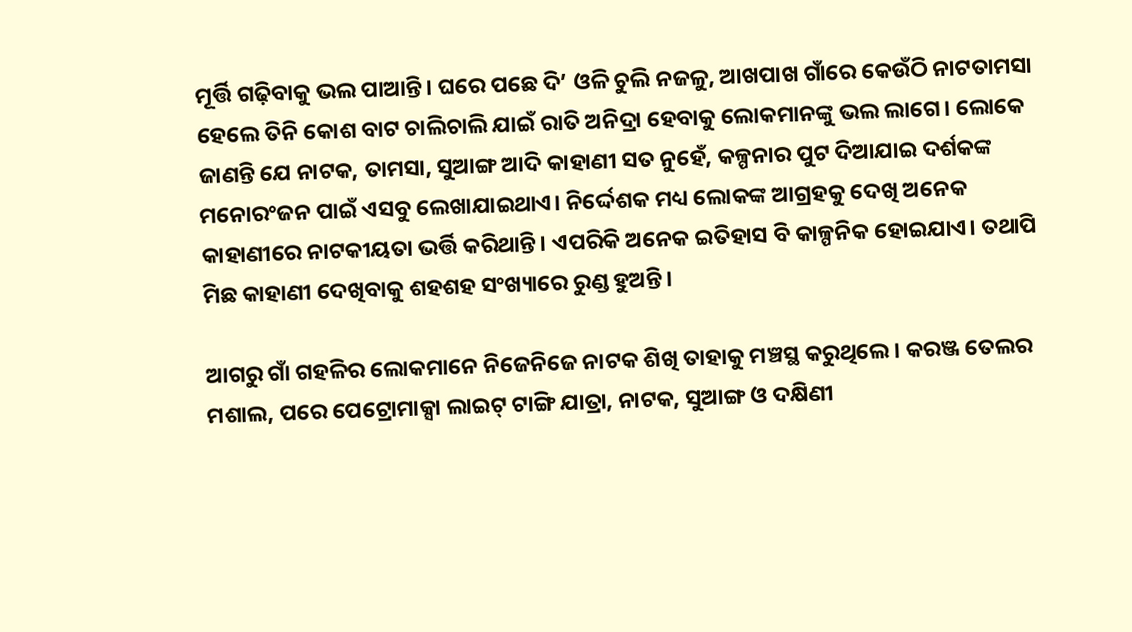ମୂର୍ତ୍ତି ଗଢ଼ିବାକୁ ଭଲ ପାଆନ୍ତି। ଘରେ ପଛେ ଦି’ ଓଳି ଚୁଲି ନଜଳୁ, ଆଖପାଖ ଗାଁରେ କେଉଁଠି ନାଟତାମସା ହେଲେ ତିନି କୋଶ ବାଟ ଚାଲିଚାଲି ଯାଇଁ ରାତି ଅନିଦ୍ରା ହେବାକୁ ଲୋକମାନଙ୍କୁ ଭଲ ଲାଗେ। ଲୋକେ ଜାଣନ୍ତି ଯେ ନାଟକ, ତାମସା, ସୁଆଙ୍ଗ ଆଦି କାହାଣୀ ସତ ନୁହେଁ, କଳ୍ପନାର ପୁଟ ଦିଆଯାଇ ଦର୍ଶକଙ୍କ ମନୋରଂଜନ ପାଇଁ ଏସବୁ ଲେଖାଯାଇଥାଏ। ନିର୍ଦ୍ଦେଶକ ମଧ୍ୟ ଲୋକଙ୍କ ଆଗ୍ରହକୁ ଦେଖି ଅନେକ କାହାଣୀରେ ନାଟକୀୟତା ଭର୍ତ୍ତି କରିଥାନ୍ତି। ଏପରିକି ଅନେକ ଇତିହାସ ବି କାଳ୍ପନିକ ହୋଇଯାଏ। ତଥାପି ମିଛ କାହାଣୀ ଦେଖିବାକୁ ଶହଶହ ସଂଖ୍ୟାରେ ରୁଣ୍ଡ ହୁଅନ୍ତି।

ଆଗରୁ ଗାଁ ଗହଳିର ଲୋକମାନେ ନିଜେନିଜେ ନାଟକ ଶିଖି ତାହାକୁ ମଞ୍ଚସ୍ଥ କରୁଥିଲେ। କରଞ୍ଜ ତେଲର ମଶାଲ, ପରେ ପେଟ୍ରୋମାକ୍ସା ଲାଇଟ୍‌ ଟାଙ୍ଗି ଯାତ୍ରା, ନାଟକ, ସୁଆଙ୍ଗ ଓ ଦକ୍ଷିଣୀ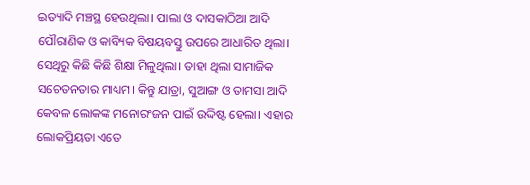ଇତ୍ୟାଦି ମଞ୍ଚସ୍ଥ ହେଉଥିଲା। ପାଲା ଓ ଦାସକାଠିଆ ଆଦି ପୌରାଣିକ ଓ କାବ୍ୟିକ ବିଷୟବସ୍ତୁ ଉପରେ ଆଧାରିତ ଥିଲା। ସେଥିରୁ କିଛି କିଛି ଶିକ୍ଷା ମିଳୁଥିଲା। ତାହା ଥିଲା ସାମାଜିକ ସଚେତନତାର ମାଧ୍ୟମ। କିନ୍ତୁ ଯାତ୍ରା, ସୁଆଙ୍ଗ ଓ ତାମସା ଆଦି କେବଳ ଲୋକଙ୍କ ମନୋରଂଜନ ପାଇଁ ଉଦ୍ଦିଷ୍ଟ ହେଲା। ଏହାର ଲୋକପ୍ରିୟତା ଏତେ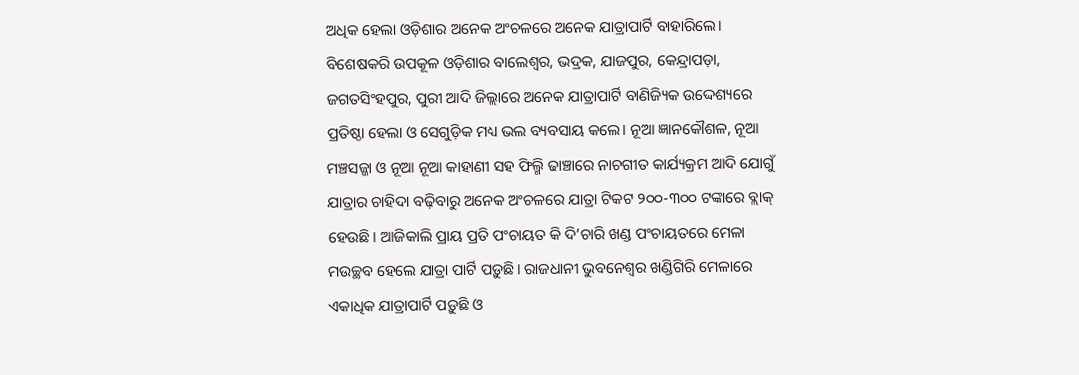ଅଧିକ ହେଲା ଓଡ଼ିଶାର ଅନେକ ଅଂଚଳରେ ଅନେକ ଯାତ୍ରାପାର୍ଟି ବାହାରିଲେ। ବିଶେଷକରି ଉପକୂଳ ଓଡ଼ିଶାର ବାଲେଶ୍ୱର, ଭଦ୍ରକ, ଯାଜପୁର, କେନ୍ଦ୍ରାପଡ଼ା, ଜଗତସିଂହପୁର, ପୁରୀ ଆଦି ଜିଲ୍ଲାରେ ଅନେକ ଯାତ୍ରାପାର୍ଟି ବାଣିଜ୍ୟିକ ଉଦ୍ଦେଶ୍ୟରେ ପ୍ରତିଷ୍ଠା ହେଲା ଓ ସେଗୁଡ଼ିକ ମଧ୍ୟ ଭଲ ବ୍ୟବସାୟ କଲେ। ନୂଆ ଜ୍ଞାନକୌଶଳ, ନୂଆ ମଞ୍ଚସଜ୍ଜା ଓ ନୂଆ ନୂଆ କାହାଣୀ ସହ ଫିଲ୍ମି ଢାଞ୍ଚାରେ ନାଚଗୀତ କାର୍ଯ୍ୟକ୍ରମ ଆଦି ଯୋଗୁଁ ଯାତ୍ରାର ଚାହିଦା ବଢ଼ିବାରୁ ଅନେକ ଅଂଚଳରେ ଯାତ୍ରା ଟିକଟ ୨୦୦-୩୦୦ ଟଙ୍କାରେ ବ୍ଲାକ୍‌ ହେଉଛି। ଆଜିକାଲି ପ୍ରାୟ ପ୍ରତି ପଂଚାୟତ କି ଦି’ଚାରି ଖଣ୍ଡ ପଂଚାୟତରେ ମେଳା ମଉଚ୍ଛବ ହେଲେ ଯାତ୍ରା ପାର୍ଟି ପଡ଼ୁଛି। ରାଜଧାନୀ ଭୁବନେଶ୍ୱର ଖଣ୍ଡିଗିରି ମେଳାରେ ଏକାଧିକ ଯାତ୍ରାପାର୍ଟି ପଡ଼ୁଛି ଓ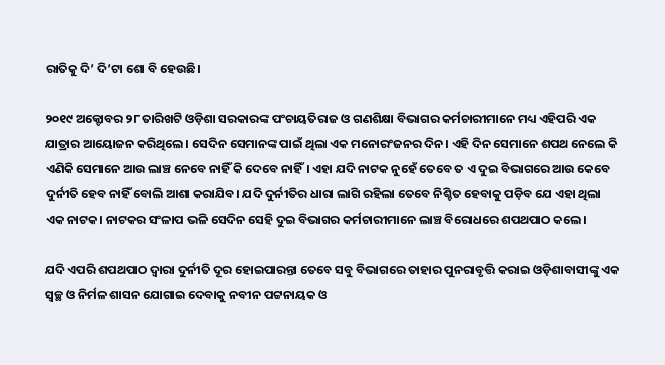ରାତିକୁ ଦି’ ଦି’ଟା ଶୋ ବି ହେଉଛି।

୨୦୧୯ ଅକ୍ଟୋବର ୨୮ ତାରିଖଟି ଓଡ଼ିଶା ସରକାରଙ୍କ ପଂଚାୟତିରାଜ ଓ ଗଣଶିକ୍ଷା ବିଭାଗର କର୍ମଚାରୀମାନେ ମଧ୍ୟ ଏହିପରି ଏକ ଯାତ୍ରାର ଆୟୋଜନ କରିଥିଲେ। ସେଦିନ ସେମାନଙ୍କ ପାଇଁ ଥିଲା ଏକ ମନୋରଂଜନର ଦିନ। ଏହି ଦିନ ସେମାନେ ଶପଥ ନେଲେ କି ଏଣିକି ସେମାନେ ଆଉ ଲାଞ୍ଚ ନେବେ ନାହିଁ କି ଦେବେ ନାହିଁ। ଏହା ଯଦି ନାଟକ ନୁହେଁ ତେବେ ତ ଏ ଦୁଇ ବିଭାଗରେ ଆଉ କେବେ ଦୁର୍ନୀତି ହେବ ନାହିଁ ବୋଲି ଆଶା କରାଯିବ। ଯଦି ଦୁର୍ନୀତିର ଧାରା ଲାଗି ରହିଲା ତେବେ ନିଶ୍ଚିତ ହେବାକୁ ପଡ଼ିବ ଯେ ଏହା ଥିଲା ଏକ ନାଟକ। ନାଟକର ସଂଳାପ ଭଳି ସେଦିନ ସେହି ଦୁଇ ବିଭାଗର କର୍ମଚାରୀମାନେ ଲାଞ୍ଚ ବିରୋଧରେ ଶପଥପାଠ କଲେ।

ଯଦି ଏପରି ଶପଥପାଠ ଦ୍ୱାରା ଦୁର୍ନୀତି ଦୂର ହୋଇପାରନ୍ତା ତେବେ ସବୁ ବିଭାଗରେ ତାହାର ପୁନରାବୃତ୍ତି କରାଇ ଓଡ଼ିଶାବାସୀଙ୍କୁ ଏକ ସ୍ୱଚ୍ଛ ଓ ନିର୍ମଳ ଶାସନ ଯୋଗାଇ ଦେବାକୁ ନବୀନ ପଟ୍ଟନାୟକ ଓ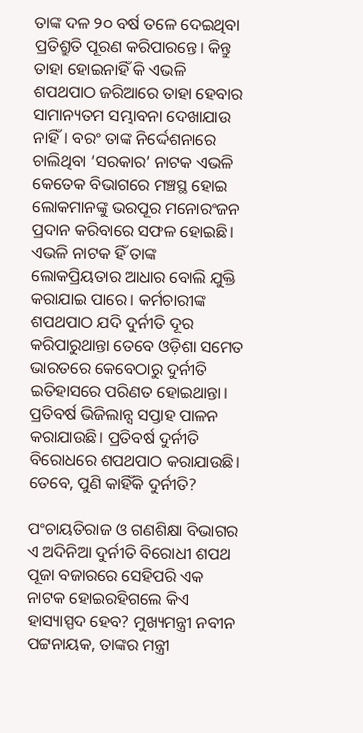ତାଙ୍କ ଦଳ ୨୦ ବର୍ଷ ତଳେ ଦେଇଥିବା ପ୍ରତିଶ୍ରୁତି ପୂରଣ କରିପାରନ୍ତେ। କିନ୍ତୁ ତାହା ହୋଇନାହିଁ କି ଏଭଳି ଶପଥପାଠ ଜରିଆରେ ତାହା ହେବାର ସାମାନ୍ୟତମ ସମ୍ଭାବନା ଦେଖାଯାଉ ନାହିଁ। ବରଂ ତାଙ୍କ ନିର୍ଦ୍ଦେଶନାରେ ଚାଲିଥିବା ‘ସରକାର’ ନାଟକ ଏଭଳି କେତେକ ବିଭାଗରେ ମଞ୍ଚସ୍ଥ ହୋଇ ଲୋକମାନଙ୍କୁ ଭରପୂର ମନୋରଂଜନ ପ୍ରଦାନ କରିବାରେ ସଫଳ ହୋଇଛି। ଏଭଳି ନାଟକ ହିଁ ତାଙ୍କ ଲୋକପ୍ରିୟତାର ଆଧାର ବୋଲି ଯୁକ୍ତି କରାଯାଇ ପାରେ। କର୍ମଚାରୀଙ୍କ ଶପଥପାଠ ଯଦି ଦୁର୍ନୀତି ଦୂର କରିପାରୁଥାନ୍ତା ତେବେ ଓଡ଼ିଶା ସମେତ ଭାରତରେ କେବେଠାରୁ ଦୁର୍ନୀତି ଇତିହାସରେ ପରିଣତ ହୋଇଥାନ୍ତା। ପ୍ରତିବର୍ଷ ଭିଜିଲାନ୍ସ ସପ୍ତାହ ପାଳନ କରାଯାଉଛି। ପ୍ରତିବର୍ଷ ଦୁର୍ନୀତି ବିରୋଧରେ ଶପଥପାଠ କରାଯାଉଛି। ତେବେ, ପୁଣି କାହିଁକି ଦୁର୍ନୀତି?

ପଂଚାୟତିରାଜ ଓ ଗଣଶିକ୍ଷା ବିଭାଗର ଏ ଅଦିନିଆ ଦୁର୍ନୀତି ବିରୋଧୀ ଶପଥ ପୂଜା ବଜାରରେ ସେହିପରି ଏକ ନାଟକ ହୋଇରହିଗଲେ କିଏ ହାସ୍ୟାସ୍ପଦ ହେବ? ମୁଖ୍ୟମନ୍ତ୍ରୀ ନବୀନ ପଟ୍ଟନାୟକ, ତାଙ୍କର ମନ୍ତ୍ରୀ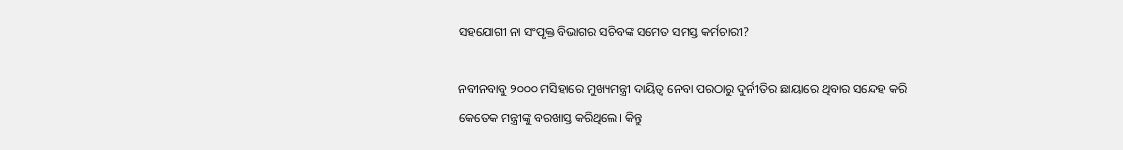ସହଯୋଗୀ ନା ସଂପୃକ୍ତ ବିଭାଗର ସଚିବଙ୍କ ସମେତ ସମସ୍ତ କର୍ମଚାରୀ?

ନବୀନବାବୁ ୨୦୦୦ ମସିହାରେ ମୁଖ୍ୟମନ୍ତ୍ରୀ ଦାୟିତ୍ୱ ନେବା ପରଠାରୁ ଦୁର୍ନୀତିର ଛାୟାରେ ଥିବାର ସନ୍ଦେହ କରି କେତେକ ମନ୍ତ୍ରୀଙ୍କୁ ବରଖାସ୍ତ କରିଥିଲେ। କିନ୍ତୁ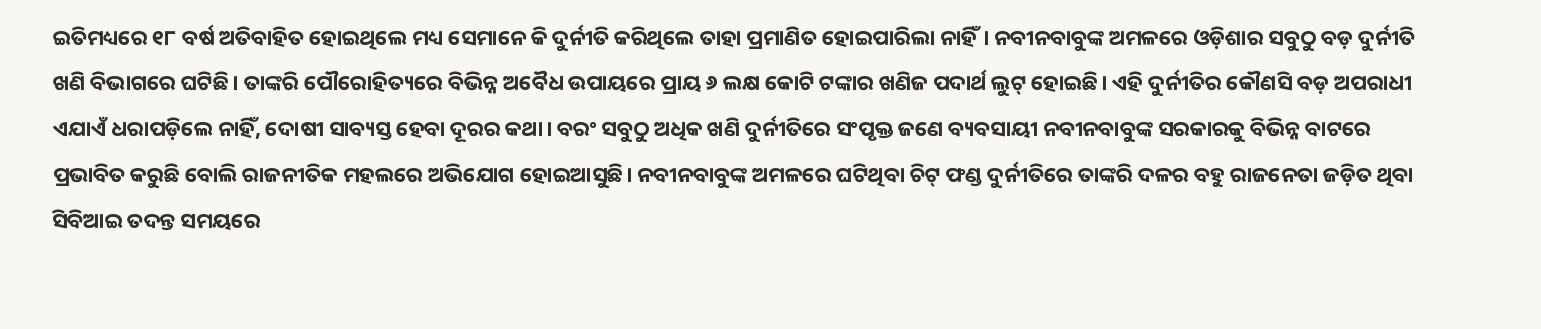ଇତିମଧ୍ୟରେ ୧୮ ବର୍ଷ ଅତିବାହିତ ହୋଇଥିଲେ ମଧ୍ୟ ସେମାନେ କି ଦୁର୍ନୀତି କରିଥିଲେ ତାହା ପ୍ରମାଣିତ ହୋଇପାରିଲା ନାହିଁ। ନବୀନବାବୁଙ୍କ ଅମଳରେ ଓଡ଼ିଶାର ସବୁଠୁ ବଡ଼ ଦୁର୍ନୀତି ଖଣି ବିଭାଗରେ ଘଟିଛି। ତାଙ୍କରି ପୌରୋହିତ୍ୟରେ ବିଭିନ୍ନ ଅବୈଧ ଉପାୟରେ ପ୍ରାୟ ୬ ଲକ୍ଷ କୋଟି ଟଙ୍କାର ଖଣିଜ ପଦାର୍ଥ ଲୁଟ୍‌ ହୋଇଛି। ଏହି ଦୁର୍ନୀତିର କୌଣସି ବଡ଼ ଅପରାଧୀ ଏଯାଏଁ ଧରାପଡ଼ିଲେ ନାହିଁ, ଦୋଷୀ ସାବ୍ୟସ୍ତ ହେବା ଦୂରର କଥା। ବରଂ ସବୁଠୁ ଅଧିକ ଖଣି ଦୁର୍ନୀତିରେ ସଂପୃକ୍ତ ଜଣେ ବ୍ୟବସାୟୀ ନବୀନବାବୁଙ୍କ ସରକାରକୁ ବିଭିନ୍ନ ବାଟରେ ପ୍ରଭାବିତ କରୁଛି ବୋଲି ରାଜନୀତିକ ମହଲରେ ଅଭିଯୋଗ ହୋଇଆସୁଛି। ନବୀନବାବୁଙ୍କ ଅମଳରେ ଘଟିଥିବା ଚିଟ୍‌ ଫଣ୍ଡ ଦୁର୍ନୀତିରେ ତାଙ୍କରି ଦଳର ବହୁ ରାଜନେତା ଜଡ଼ିତ ଥିବା ସିବିଆଇ ତଦନ୍ତ ସମୟରେ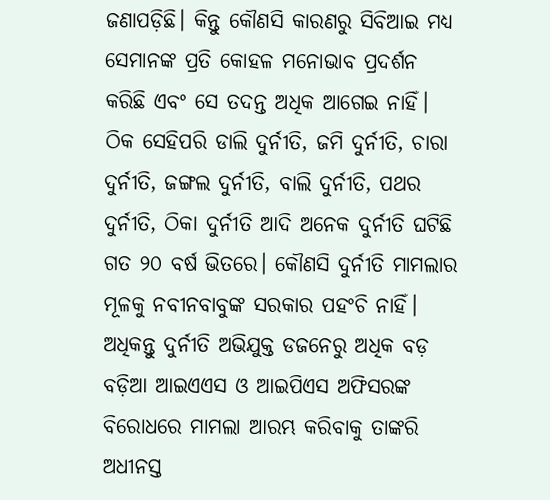ଜଣାପଡ଼ିଛି। କିନ୍ତୁ କୌଣସି କାରଣରୁ ସିବିଆଇ ମଧ୍ୟ ସେମାନଙ୍କ ପ୍ରତି କୋହଳ ମନୋଭାବ ପ୍ରଦର୍ଶନ କରିଛି ଏବଂ ସେ ତଦନ୍ତ ଅଧିକ ଆଗେଇ ନାହିଁ। ଠିକ ସେହିପରି ଡାଲି ଦୁର୍ନୀତି, ଜମି ଦୁର୍ନୀତି, ଚାରା ଦୁର୍ନୀତି, ଜଙ୍ଗଲ ଦୁର୍ନୀତି, ବାଲି ଦୁର୍ନୀତି, ପଥର ଦୁର୍ନୀତି, ଠିକା ଦୁର୍ନୀତି ଆଦି ଅନେକ ଦୁର୍ନୀତି ଘଟିଛି ଗତ ୨୦ ବର୍ଷ ଭିତରେ। କୌଣସି ଦୁର୍ନୀତି ମାମଲାର ମୂଳକୁ ନବୀନବାବୁଙ୍କ ସରକାର ପହଂଚି ନାହିଁ। ଅଧିକନ୍ତୁ ଦୁର୍ନୀତି ଅଭିଯୁକ୍ତ ଡଜନେରୁ ଅଧିକ ବଡ଼ ବଡ଼ିଆ ଆଇଏଏସ ଓ ଆଇପିଏସ ଅଫିସରଙ୍କ ବିରୋଧରେ ମାମଲା ଆରମ୍ଭ କରିବାକୁ ତାଙ୍କରି ଅଧୀନସ୍ତ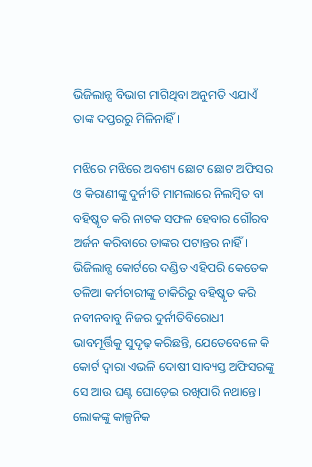ଭିଜିଲାନ୍ସ ବିଭାଗ ମାଗିଥିବା ଅନୁମତି ଏଯାଏଁ ତାଙ୍କ ଦପ୍ତରରୁ ମିଳିନାହିଁ।

ମଝିରେ ମଝିରେ ଅବଶ୍ୟ ଛୋଟ ଛୋଟ ଅଫିସର ଓ କିରାଣୀଙ୍କୁ ଦୁର୍ନୀତି ମାମଲାରେ ନିଲମ୍ବିତ ବା ବହିଷ୍କୃତ କରି ନାଟକ ସଫଳ ହେବାର ଗୌରବ ଅର୍ଜନ କରିବାରେ ତାଙ୍କର ପଟାନ୍ତର ନାହିଁ। ଭିଜିଲାନ୍ସ କୋର୍ଟରେ ଦଣ୍ଡିତ ଏହିପରି କେତେକ ତଳିଆ କର୍ମଚାରୀଙ୍କୁ ଚାକିରିରୁ ବହିଷ୍କୃତ କରି ନବୀନବାବୁ ନିଜର ଦୁର୍ନୀତିବିରୋଧୀ ଭାବମୂର୍ତ୍ତିକୁ ସୁଦୃଢ଼ କରିଛନ୍ତି, ଯେତେବେଳେ କି କୋର୍ଟ ଦ୍ୱାରା ଏଭଳି ଦୋଷୀ ସାବ୍ୟସ୍ତ ଅଫିସରଙ୍କୁ ସେ ଆଉ ଘଣ୍ଟ ଘୋଡ଼େଇ ରଖିପାରି ନଥାନ୍ତେ। ଲୋକଙ୍କୁ କାଳ୍ପନିକ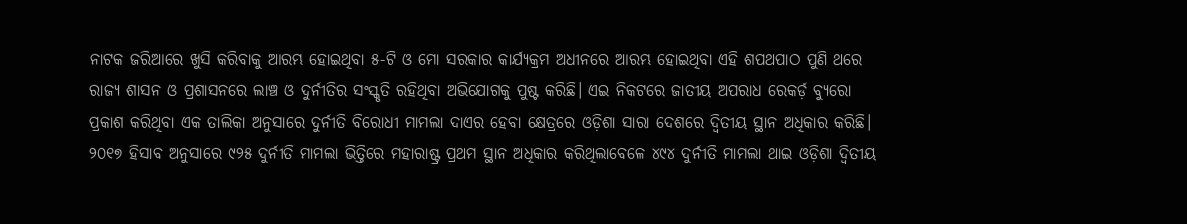ନାଟକ ଜରିଆରେ ଖୁସି କରିବାକୁ ଆରମ୍ଭ ହୋଇଥିବା ୫-ଟି ଓ ମୋ ସରକାର କାର୍ଯ୍ୟକ୍ରମ ଅଧୀନରେ ଆରମ୍ଭ ହୋଇଥିବା ଏହି ଶପଥପାଠ ପୁଣି ଥରେ ରାଜ୍ୟ ଶାସନ ଓ ପ୍ରଶାସନରେ ଲାଞ୍ଚ ଓ ଦୁର୍ନୀତିର ସଂସ୍କୃତି ରହିଥିବା ଅଭିଯୋଗକୁ ପୁଷ୍ଟ କରିଛି। ଏଇ ନିକଟରେ ଜାତୀୟ ଅପରାଧ ରେକର୍ଡ଼ ବ୍ୟୁରୋ ପ୍ରକାଶ କରିଥିବା ଏକ ତାଲିକା ଅନୁସାରେ ଦୁର୍ନୀତି ବିରୋଧୀ ମାମଲା ଦାଏର ହେବା କ୍ଷେତ୍ରରେ ଓଡ଼ିଶା ସାରା ଦେଶରେ ଦ୍ୱିତୀୟ ସ୍ଥାନ ଅଧିକାର କରିଛି। ୨୦୧୭ ହିସାବ ଅନୁସାରେ ୯୨୫ ଦୁର୍ନୀତି ମାମଲା ଭିତ୍ତିରେ ମହାରାଷ୍ଟ୍ର ପ୍ରଥମ ସ୍ଥାନ ଅଧିକାର କରିଥିଲାବେଳେ ୪୯୪ ଦୁର୍ନୀତି ମାମଲା ଥାଇ ଓଡ଼ିଶା ଦ୍ୱିତୀୟ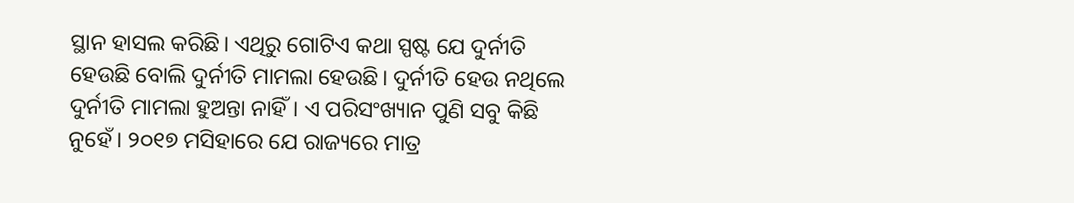ସ୍ଥାନ ହାସଲ କରିଛି। ଏଥିରୁ ଗୋଟିଏ କଥା ସ୍ପଷ୍ଟ ଯେ ଦୁର୍ନୀତି ହେଉଛି ବୋଲି ଦୁର୍ନୀତି ମାମଲା ହେଉଛି। ଦୁର୍ନୀତି ହେଉ ନଥିଲେ ଦୁର୍ନୀତି ମାମଲା ହୁଅନ୍ତା ନାହିଁ। ଏ ପରିସଂଖ୍ୟାନ ପୁଣି ସବୁ କିଛି ନୁହେଁ। ୨୦୧୭ ମସିହାରେ ଯେ ରାଜ୍ୟରେ ମାତ୍ର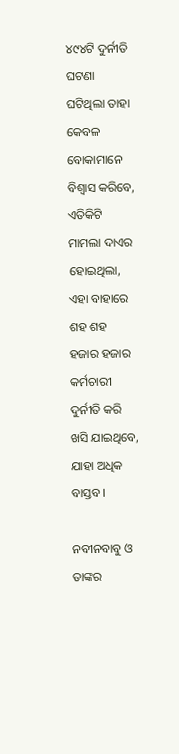୪୯୪ଟି ଦୁର୍ନୀତି ଘଟଣା ଘଟିଥିଲା ତାହା କେବଳ ବୋକାମାନେ ବିଶ୍ୱାସ କରିବେ, ଏତିକିଟି ମାମଲା ଦାଏର ହୋଇଥିଲା, ଏହା ବାହାରେ ଶହ ଶହ ହଜାର ହଜାର କର୍ମଚାରୀ ଦୁର୍ନୀତି କରି ଖସି ଯାଇଥିବେ, ଯାହା ଅଧିକ ବାସ୍ତବ।

ନବୀନବାବୁ ଓ ତାଙ୍କର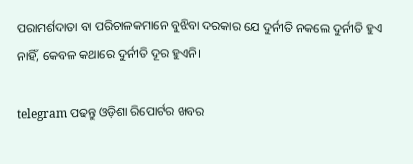ପରାମର୍ଶଦାତା ବା ପରିଚାଳକମାନେ ବୁଝିବା ଦରକାର ଯେ ଦୁର୍ନୀତି ନକଲେ ଦୁର୍ନୀତି ହୁଏ ନାହିଁ, କେବଳ କଥାରେ ଦୁର୍ନୀତି ଦୂର ହୁଏନି।

telegram ପଢନ୍ତୁ ଓଡ଼ିଶା ରିପୋର୍ଟର ଖବର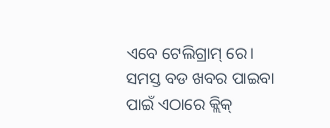ଏବେ ଟେଲିଗ୍ରାମ୍ ରେ। ସମସ୍ତ ବଡ ଖବର ପାଇବା ପାଇଁ ଏଠାରେ କ୍ଲିକ୍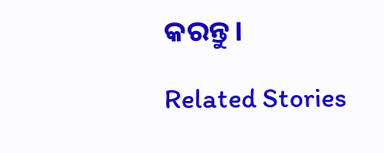କରନ୍ତୁ।

Related Stories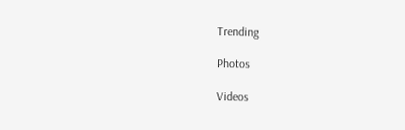Trending

Photos

Videos